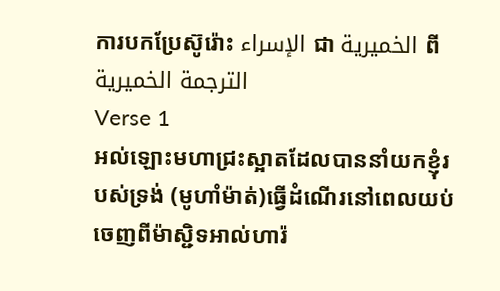ការបកប្រែស៊ូរ៉ោះ الإسراء ជា الخميرية ពី الترجمة الخميرية
Verse 1
អល់ឡោះមហាជ្រះស្អាតដែលបាននាំយកខ្ញុំរបស់ទ្រង់ (មូហាំម៉ាត់)ធ្វើដំណើរនៅពេលយប់ចេញពីម៉ាស្ជិទអាល់ហារ៉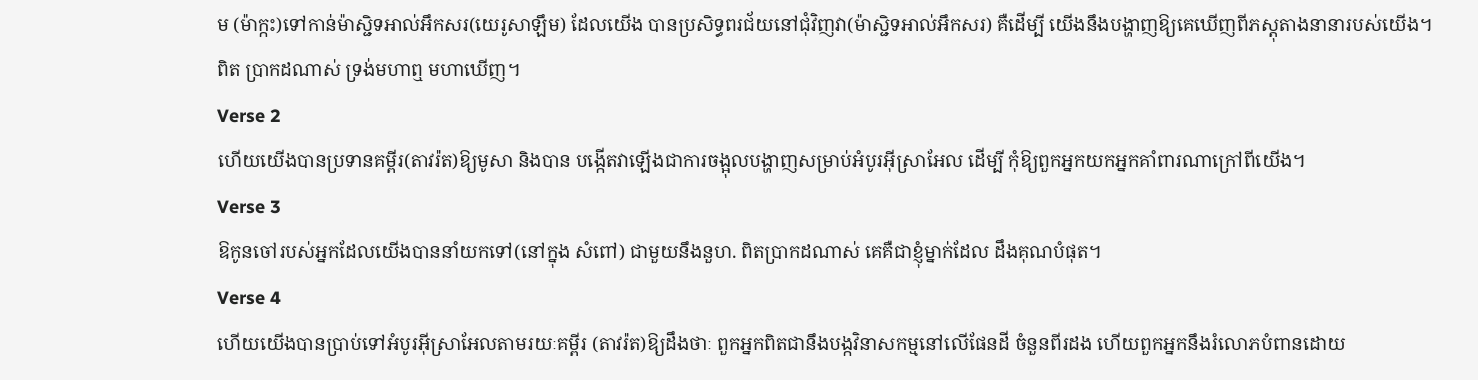ម (ម៉ាក្កះ)ទៅកាន់ម៉ាស្ជិទអាល់អឹកសរ(យេរូសាឡឹម) ដែលយើង បានប្រសិទ្ធពរជ័យនៅជុំវិញវា(ម៉ាស្ជិទអាល់អឹកសរ) គឺដើម្បី យើងនឹងបង្ហាញឱ្យគេឃើញពីភស្ដុតាងនានារបស់យើង។ ពិត ប្រាកដណាស់ ទ្រង់មហាឮ មហាឃើញ។
Verse 2
ហើយយើងបានប្រទានគម្ពីរ(តាវរ៉ត)ឱ្យមូសា និងបាន បង្កើតវាឡើងជាការចង្អុលបង្ហាញសម្រាប់អំបូរអ៊ីស្រាអែល ដើម្បី កុំឱ្យពួកអ្នកយកអ្នកគាំពារណាក្រៅពីយើង។
Verse 3
ឱកូនចៅរបស់អ្នកដែលយើងបាននាំយកទៅ(នៅក្នុង សំពៅ) ជាមួយនឹងនួហ. ពិតប្រាកដណាស់ គេគឺជាខ្ញុំម្នាក់ដែល ដឹងគុណបំផុត។
Verse 4
ហើយយើងបានប្រាប់ទៅអំបូរអ៊ីស្រាអែលតាមរយៈគម្ពីរ (តាវរ៉ត)ឱ្យដឹងថាៈ ពួកអ្នកពិតជានឹងបង្កវិនាសកម្មនៅលើផែនដី ចំនួនពីរដង ហើយពួកអ្នកនឹងរំលោភបំពានដោយ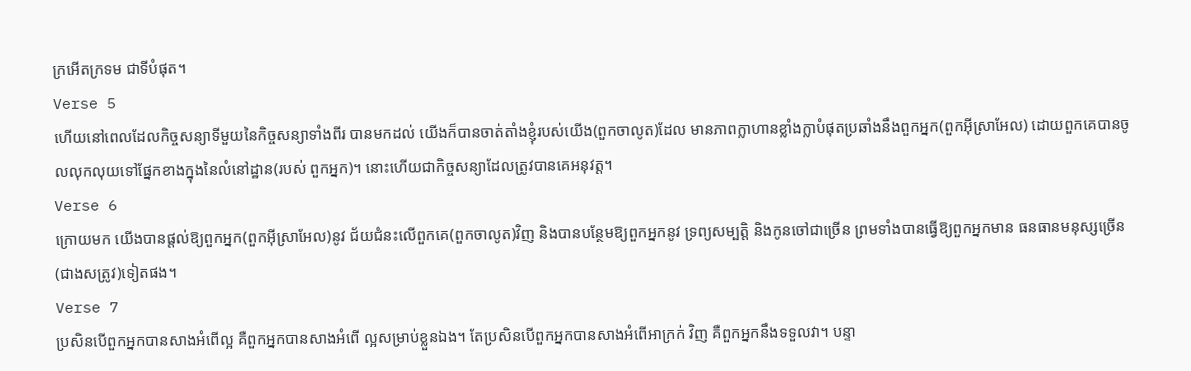ក្រអើតក្រទម ជាទីបំផុត។
Verse 5
ហើយនៅពេលដែលកិច្ចសន្យាទីមួយនៃកិច្ចសន្យាទាំងពីរ បានមកដល់ យើងក៏បានចាត់តាំងខ្ញុំរបស់យើង(ពួកចាលូត)ដែល មានភាពក្លាហានខ្លាំងក្លាបំផុតប្រឆាំងនឹងពួកអ្នក(ពួកអ៊ីស្រាអែល) ដោយពួកគេបានចូលលុកលុយទៅផ្នែកខាងក្នុងនៃលំនៅដ្ឋាន(របស់ ពួកអ្នក)។ នោះហើយជាកិច្ចសន្យាដែលត្រូវបានគេអនុវត្ដ។
Verse 6
ក្រោយមក យើងបានផ្ដល់ឱ្យពួកអ្នក(ពួកអ៊ីស្រាអែល)នូវ ជ័យជំនះលើពួកគេ(ពួកចាលូត)វិញ និងបានបន្ថែមឱ្យពួកអ្នកនូវ ទ្រព្យសម្បត្ដិ និងកូនចៅជាច្រើន ព្រមទាំងបានធ្វើឱ្យពួកអ្នកមាន ធនធានមនុស្សច្រើន(ជាងសត្រូវ)ទៀតផង។
Verse 7
ប្រសិនបើពួកអ្នកបានសាងអំពើល្អ គឺពួកអ្នកបានសាងអំពើ ល្អសម្រាប់ខ្លួនឯង។ តែប្រសិនបើពួកអ្នកបានសាងអំពើអាក្រក់ វិញ គឺពួកអ្នកនឹងទទួលវា។ បន្ទា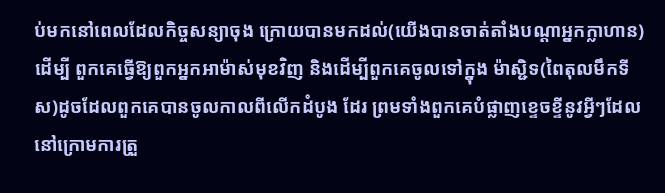ប់មកនៅពេលដែលកិច្ចសន្យាចុង ក្រោយបានមកដល់(យើងបានចាត់តាំងបណ្ដាអ្នកក្លាហាន) ដើម្បី ពួកគេធ្វើឱ្យពួកអ្នកអាម៉ាស់មុខវិញ និងដើម្បីពួកគេចូលទៅក្នុង ម៉ាស្ជិទ(ពៃតុលមឹកទីស)ដូចដែលពួកគេបានចូលកាលពីលើកដំបូង ដែរ ព្រមទាំងពួកគេបំផ្លាញខេ្ទចខី្ទនូវអ្វីៗដែលនៅក្រោមការត្រួ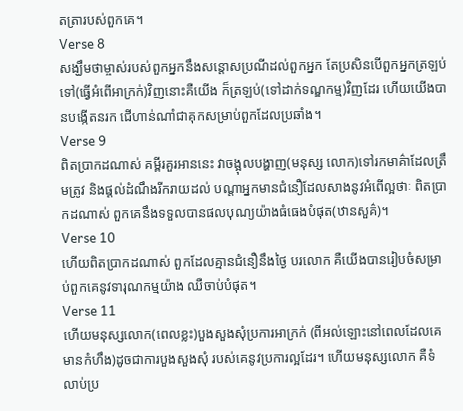តត្រារបស់ពួកគេ។
Verse 8
សង្ឃឹមថាម្ចាស់របស់ពួកអ្នកនឹងសន្ដោសប្រណីដល់ពួកអ្នក តែប្រសិនបើពួកអ្នកត្រឡប់ទៅ(ធ្វើអំពើអាក្រក់)វិញនោះគឺយើង ក៏ត្រឡប់(ទៅដាក់ទណ្ឌកម្ម)វិញដែរ ហើយយើងបានបង្កើតនរក ជើហាន់ណាំជាគុកសម្រាប់ពួកដែលប្រឆាំង។
Verse 9
ពិតប្រាកដណាស់ គម្ពីរគួរអាននេះ វាចង្អុលបង្ហាញ(មនុស្ស លោក)ទៅរកមាគ៌ាដែលត្រឹមត្រូវ និងផ្ដល់ដំណឹងរីករាយដល់ បណ្ដាអ្នកមានជំនឿដែលសាងនូវអំពើល្អថាៈ ពិតប្រាកដណាស់ ពួកគេនឹងទទួលបានផលបុណ្យយ៉ាងធំធេងបំផុត(ឋានសួគ៌)។
Verse 10
ហើយពិតប្រាកដណាស់ ពួកដែលគ្មានជំនឿនឹងថ្ងៃ បរលោក គឺយើងបានរៀបចំសម្រាប់ពួកគេនូវទារុណកម្មយ៉ាង ឈឺចាប់បំផុត។
Verse 11
ហើយមនុស្សលោក(ពេលខ្លះ)បួងសួងសុំប្រការអាក្រក់ (ពីអល់ឡោះនៅពេលដែលគេមានកំហឹង)ដូចជាការបួងសួងសុំ របស់គេនូវប្រការល្អដែរ។ ហើយមនុស្សលោក គឺទំលាប់ប្រ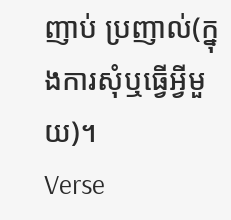ញាប់ ប្រញាល់(ក្នុងការសុំឬធ្វើអ្វីមួយ)។
Verse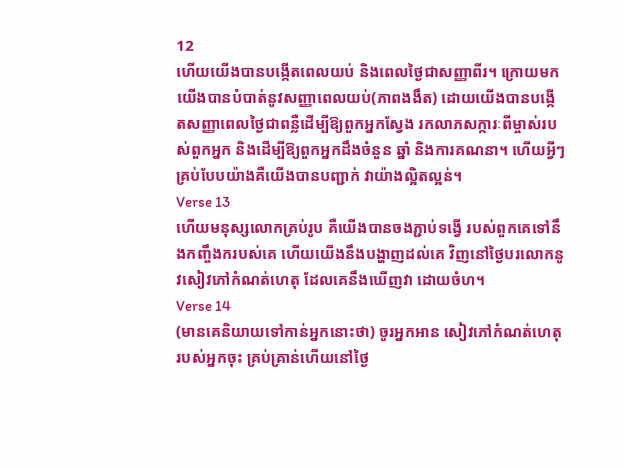12
ហើយយើងបានបង្កើតពេលយប់ និងពេលថ្ងៃជាសញ្ញាពីរ។ ក្រោយមកយើងបានបំបាត់នូវសញ្ញាពេលយប់(ភាពងងឹត) ដោយយើងបានបង្កើតសញ្ញាពេលថ្ងៃជាពន្លឺដើម្បីឱ្យពួកអ្នកស្វែង រកលាភសក្ការៈពីម្ចាស់របស់ពួកអ្នក និងដើម្បីឱ្យពួកអ្នកដឹងចំនួន ឆ្នាំ និងការគណនា។ ហើយអ្វីៗគ្រប់បែបយ៉ាងគឺយើងបានបញ្ជាក់ វាយ៉ាងល្អិតល្អន់។
Verse 13
ហើយមនុស្សលោកគ្រប់រូប គឺយើងបានចងភ្ជាប់ទង្វើ របស់ពួកគេទៅនឹងកញ្ចឹងករបស់គេ ហើយយើងនឹងបង្ហាញដល់គេ វិញនៅថ្ងៃបរលោកនូវសៀវភៅកំណត់ហេតុ ដែលគេនឹងឃើញវា ដោយចំហ។
Verse 14
(មានគេនិយាយទៅកាន់អ្នកនោះថា) ចូរអ្នកអាន សៀវភៅកំណត់ហេតុរបស់អ្នកចុះ គ្រប់គ្រាន់ហើយនៅថ្ងៃ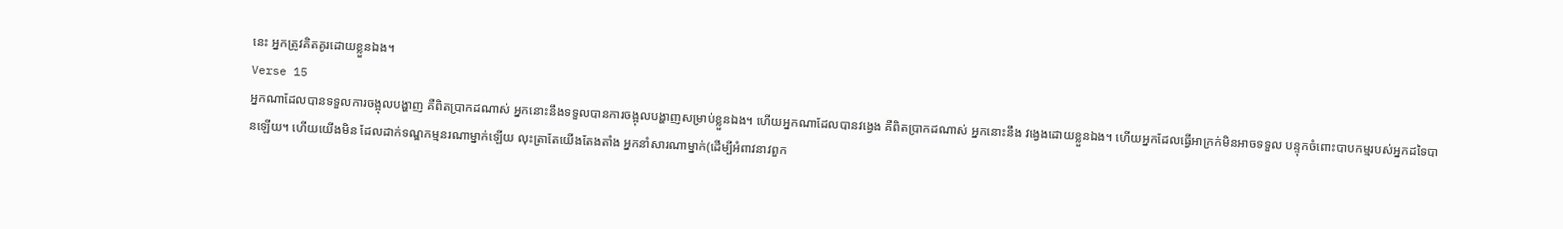នេះ អ្នកត្រូវគិតគូរដោយខ្លួនឯង។
Verse 15
អ្នកណាដែលបានទទួលការចង្អុលបង្ហាញ គឺពិតប្រាកដណាស់ អ្នកនោះនឹងទទួលបានការចង្អុលបង្ហាញសម្រាប់ខ្លួនឯង។ ហើយអ្នកណាដែលបានវងេ្វង គឺពិតប្រាកដណាស់ អ្នកនោះនឹង វងេ្វងដោយខ្លួនឯង។ ហើយអ្នកដែលធើ្វអាក្រក់មិនអាចទទួល បន្ទុកចំពោះបាបកម្មរបស់អ្នកដទៃបានឡើយ។ ហើយយើងមិន ដែលដាក់ទណ្ឌកម្មនរណាម្នាក់ឡើយ លុះត្រាតែយើងតែងតាំង អ្នកនាំសារណាម្នាក់(ដើម្បីអំពាវនាវពួក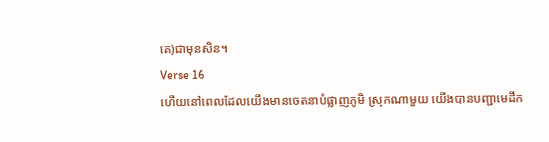គេ)ជាមុនសិន។
Verse 16
ហើយនៅពេលដែលយើងមានចេតនាបំផ្លាញភូមិ ស្រុកណាមួយ យើងបានបញ្ជាមេដឹក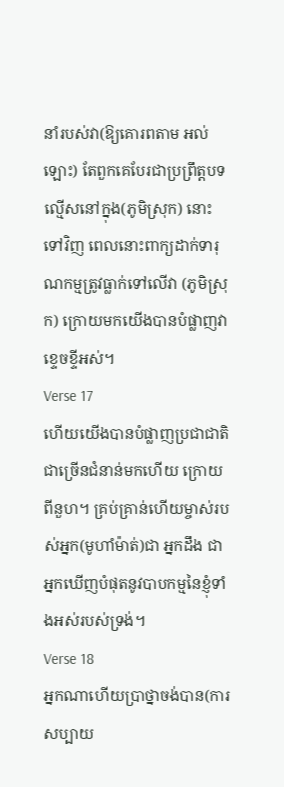នាំរបស់វា(ឱ្យគោរពតាម អល់ឡោះ) តែពួកគេបែរជាប្រព្រឹត្ដបទល្មើសនៅក្នុង(ភូមិស្រុក) នោះទៅវិញ ពេលនោះពាក្យដាក់ទារុណកម្មត្រូវធ្លាក់ទៅលើវា (ភូមិស្រុក) ក្រោយមកយើងបានបំផ្លាញវាខេ្ទចខ្ទីអស់។
Verse 17
ហើយយើងបានបំផ្លាញប្រជាជាតិជាច្រើនជំនាន់មកហើយ ក្រោយពីនួហ។ គ្រប់គ្រាន់ហើយម្ចាស់របស់អ្នក(មូហាំម៉ាត់)ជា អ្នកដឹង ជាអ្នកឃើញបំផុតនូវបាបកម្មនៃខ្ញុំទាំងអស់របស់ទ្រង់។
Verse 18
អ្នកណាហើយប្រាថ្នាចង់បាន(ការសប្បាយ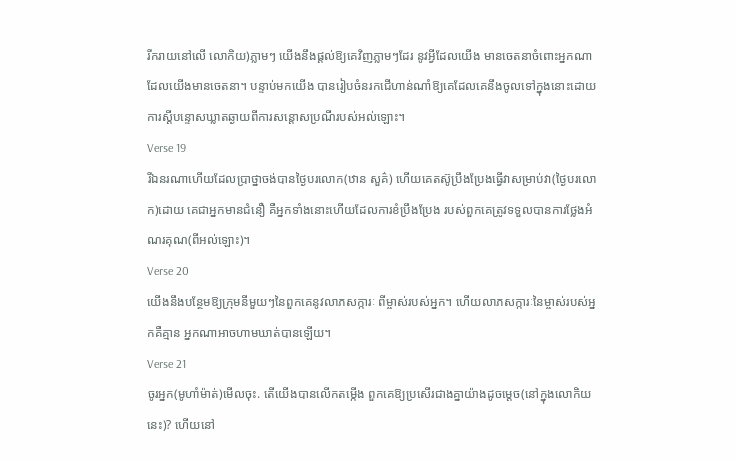រីករាយនៅលើ លោកិយ)ភ្លាមៗ យើងនឹងផ្ដល់ឱ្យគេវិញភ្លាមៗដែរ នូវអ្វីដែលយើង មានចេតនាចំពោះអ្នកណាដែលយើងមានចេតនា។ បន្ទាប់មកយើង បានរៀបចំនរកជើហាន់ណាំឱ្យគេដែលគេនឹងចូលទៅក្នុងនោះដោយ ការស្ដីបន្ទោសឃ្លាតឆ្ងាយពីការសន្ដោសប្រណីរបស់អល់ឡោះ។
Verse 19
រីឯនរណាហើយដែលប្រាថ្នាចង់បានថ្ងៃបរលោក(ឋាន សួគ៌) ហើយគេតស៊ូប្រឹងប្រែងធ្វើវាសម្រាប់វា(ថ្ងៃបរលោក)ដោយ គេជាអ្នកមានជំនឿ គឺអ្នកទាំងនោះហើយដែលការខំប្រឹងប្រែង របស់ពួកគេត្រូវទទួលបានការថ្លែងអំណរគុណ(ពីអល់ឡោះ)។
Verse 20
យើងនឹងបន្ថែមឱ្យក្រុមនីមួយៗនៃពួកគេនូវលាភសក្ការៈ ពីម្ចាស់របស់អ្នក។ ហើយលាភសក្ការៈនៃម្ចាស់របស់អ្នកគឺគ្មាន អ្នកណាអាចហាមឃាត់បានឡើយ។
Verse 21
ចូរអ្នក(មូហាំម៉ាត់)មើលចុះ. តើយើងបានលើកតម្កើង ពួកគេឱ្យប្រសើរជាងគ្នាយ៉ាងដូចមេ្ដច(នៅក្នុងលោកិយនេះ)? ហើយនៅ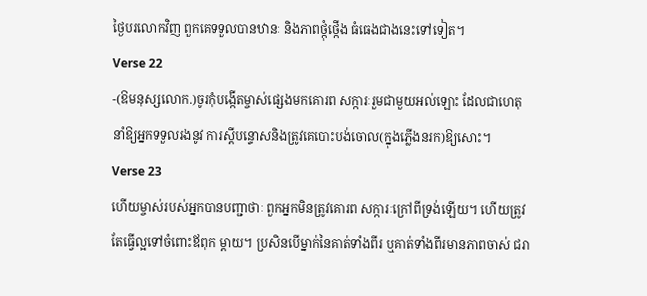ថ្ងៃបរលោកវិញ ពួកគេទទួលបានឋានៈ និងភាពថ្កុំថ្កើង ធំធេងជាងនេះទៅទៀត។
Verse 22
-(ឱមនុស្សលោក.)ចូរកុំបង្កើតម្ចាស់ផេ្សងមកគោរព សក្ការៈរួមជាមួយអល់ឡោះ ដែលជាហេតុនាំឱ្យអ្នកទទួលរងនូវ ការស្ដីបន្ទោសនិងត្រូវគេបោះបង់ចោល(ក្នុងភ្លើងនរក)ឱ្យសោះ។
Verse 23
ហើយម្ចាស់របស់អ្នកបានបញ្ជាថាៈ ពួកអ្នកមិនត្រូវគោរព សក្ការៈក្រៅពីទ្រង់ឡើយ។ ហើយត្រូវតែធ្វើល្អទៅចំពោះឪពុក ម្ដាយ។ ប្រសិនបើម្នាក់នៃគាត់ទាំងពីរ ឬគាត់ទាំងពីរមានភាពចាស់ ជរា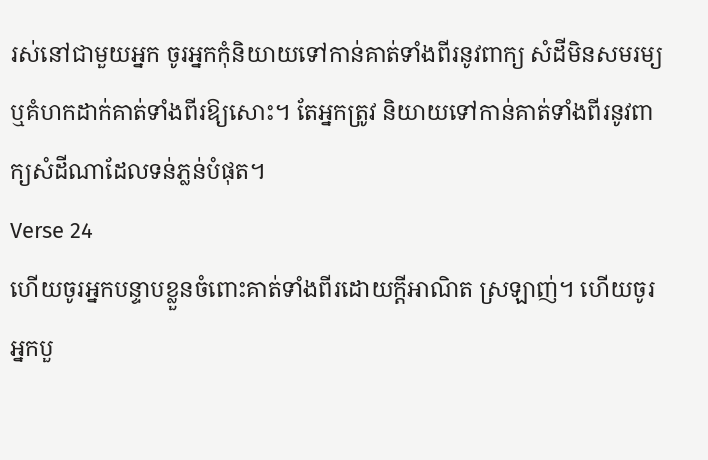រស់នៅជាមួយអ្នក ចូរអ្នកកុំនិយាយទៅកាន់គាត់ទាំងពីរនូវពាក្យ សំដីមិនសមរម្យ ឬគំហកដាក់គាត់ទាំងពីរឱ្យសោះ។ តែអ្នកត្រូវ និយាយទៅកាន់គាត់ទាំងពីរនូវពាក្យសំដីណាដែលទន់ភ្លន់បំផុត។
Verse 24
ហើយចូរអ្នកបន្ទាបខ្លួនចំពោះគាត់ទាំងពីរដោយក្ដីអាណិត ស្រឡាញ់។ ហើយចូរអ្នកបួ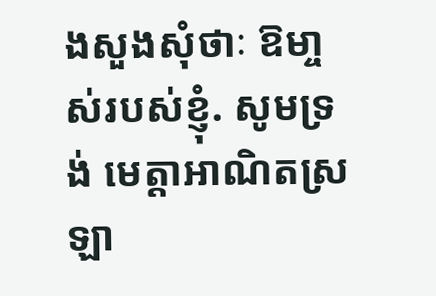ងសួងសុំថាៈ ឱមា្ចស់របស់ខ្ញុំ. សូមទ្រង់ មេត្ដាអាណិតស្រឡា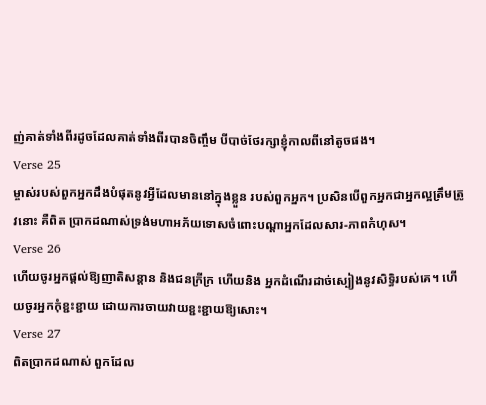ញ់គាត់ទាំងពីរដូចដែលគាត់ទាំងពីរបានចិញ្ចឹម បីបាច់ថែរក្សាខ្ញុំកាលពីនៅតូចផង។
Verse 25
ម្ចាស់របស់ពួកអ្នកដឹងបំផុតនូវអ្វីដែលមាននៅក្នុងខ្លួន របស់ពួកអ្នក។ ប្រសិនបើពួកអ្នកជាអ្នកល្អត្រឹមត្រូវនោះ គឺពិត ប្រាកដណាស់ទ្រង់មហាអភ័យទោសចំពោះបណ្ដាអ្នកដែលសារ-ភាពកំហុស។
Verse 26
ហើយចូរអ្នកផ្ដល់ឱ្យញាតិសន្ដាន និងជនក្រីក្រ ហើយនិង អ្នកដំណើរដាច់ស្បៀងនូវសិទ្ធិរបស់គេ។ ហើយចូរអ្នកកុំខ្ជះខ្ជាយ ដោយការចាយវាយខ្ជះខ្ជាយឱ្យសោះ។
Verse 27
ពិតប្រាកដណាស់ ពួកដែល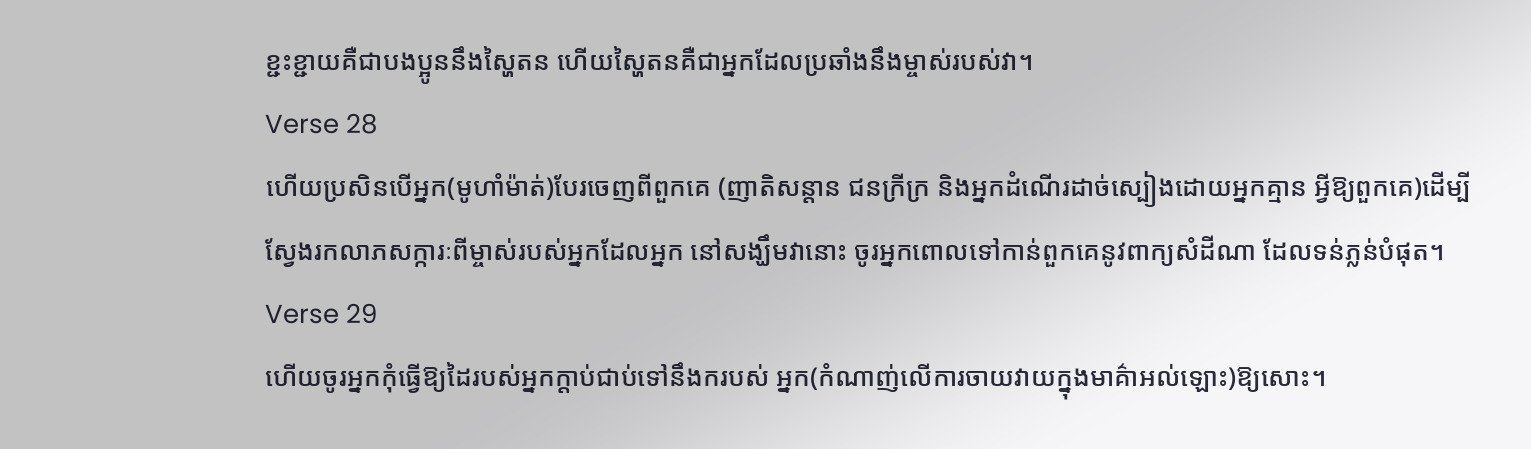ខ្ជះខ្ជាយគឺជាបងប្អូននឹងស្ហៃតន ហើយស្ហៃតនគឺជាអ្នកដែលប្រឆាំងនឹងម្ចាស់របស់វា។
Verse 28
ហើយប្រសិនបើអ្នក(មូហាំម៉ាត់)បែរចេញពីពួកគេ (ញាតិសន្ដាន ជនក្រីក្រ និងអ្នកដំណើរដាច់ស្បៀងដោយអ្នកគ្មាន អ្វីឱ្យពួកគេ)ដើម្បីស្វែងរកលាភសក្ការៈពីម្ចាស់របស់អ្នកដែលអ្នក នៅសង្ឃឹមវានោះ ចូរអ្នកពោលទៅកាន់ពួកគេនូវពាក្យសំដីណា ដែលទន់ភ្លន់បំផុត។
Verse 29
ហើយចូរអ្នកកុំធ្វើឱ្យដៃរបស់អ្នកក្ដាប់ជាប់ទៅនឹងករបស់ អ្នក(កំណាញ់លើការចាយវាយក្នុងមាគ៌ាអល់ឡោះ)ឱ្យសោះ។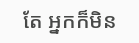តែ អ្នកក៏មិន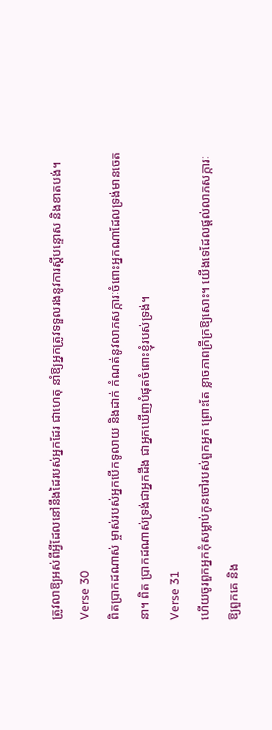ត្រូវលាឱ្យអស់ពីអ្វីដែលនៅនឹងដៃរបស់អ្នកដែរ ជាហេតុ នាំឱ្យអ្នកត្រូវទទួលរងនូវការស្ដីបន្ទោស និងខាតបង់។
Verse 30
ពិតប្រាកដណាស់ ម្ចាស់របស់អ្នកបើកទូលាយ និងដាក់ កំណត់នូវលាភសក្ការៈចំពោះអ្នកណាដែលទ្រង់មានចេតនា។ ពិត ប្រាកដណាស់ទ្រង់ជាអ្នកដឹង ជាអ្នកឃើញបំផុតចំពោះខ្ញុំរបស់ទ្រង់។
Verse 31
ហើយចូរពួកអ្នកកុំសម្លាប់កូនចៅរបស់ពួកអ្នក ព្រោះតែ ខ្លាចភាពក្រីក្រឱ្យសោះ។ យើងទេដែលផ្ដល់លាភសក្ការៈឱ្យពួកគេ និង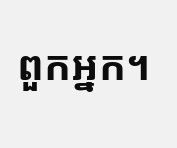ពួកអ្នក។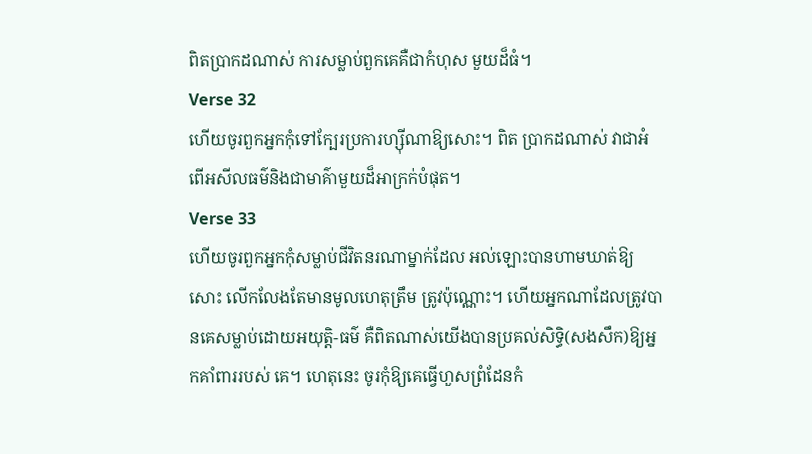ពិតប្រាកដណាស់ ការសម្លាប់ពួកគេគឺជាកំហុស មួយដ៏ធំ។
Verse 32
ហើយចូរពួកអ្នកកុំទៅក្បែរប្រការហ្ស៊ីណាឱ្យសោះ។ ពិត ប្រាកដណាស់ វាជាអំពើអសីលធម៌និងជាមាគ៌ាមួយដ៏អាក្រក់បំផុត។
Verse 33
ហើយចូរពួកអ្នកកុំសម្លាប់ជីវិតនរណាម្នាក់ដែល អល់ឡោះបានហាមឃាត់ឱ្យសោះ លើកលែងតែមានមូលហេតុត្រឹម ត្រូវប៉ុណ្ណោះ។ ហើយអ្នកណាដែលត្រូវបានគេសម្លាប់ដោយអយុត្ដិ-ធម៌ គឺពិតណាស់យើងបានប្រគល់សិទ្ធិ(សងសឹក)ឱ្យអ្នកគាំពាររបស់ គេ។ ហេតុនេះ ចូរកុំឱ្យគេធ្វើហួសព្រំដែនកំ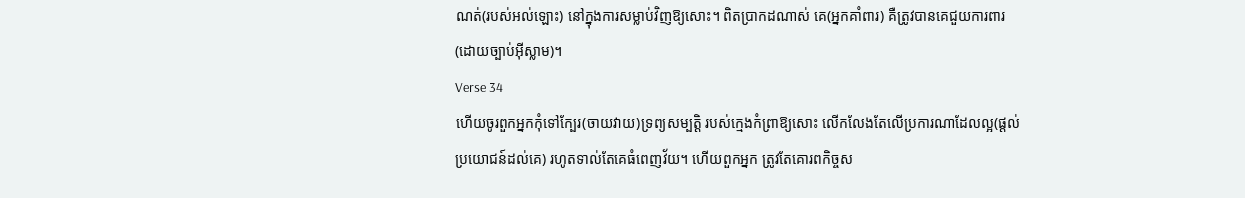ណត់(របស់អល់ឡោះ) នៅក្នុងការសម្លាប់វិញឱ្យសោះ។ ពិតប្រាកដណាស់ គេ(អ្នកគាំពារ) គឺត្រូវបានគេជួយការពារ(ដោយច្បាប់អ៊ីស្លាម)។
Verse 34
ហើយចូរពួកអ្នកកុំទៅក្បែរ(ចាយវាយ)ទ្រព្យសម្បត្ដិ របស់កេ្មងកំព្រាឱ្យសោះ លើកលែងតែលើប្រការណាដែលល្អ(ផ្ដល់ ប្រយោជន៍ដល់គេ) រហូតទាល់តែគេធំពេញវ័យ។ ហើយពួកអ្នក ត្រូវតែគោរពកិច្ចស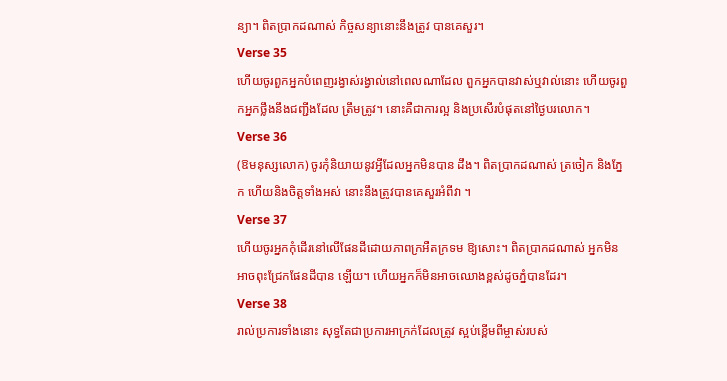ន្យា។ ពិតប្រាកដណាស់ កិច្ចសន្យានោះនឹងត្រូវ បានគេសួរ។
Verse 35
ហើយចូរពួកអ្នកបំពេញរង្វាស់រង្វាល់នៅពេលណាដែល ពួកអ្នកបានវាស់ឬវាល់នោះ ហើយចូរពួកអ្នកថ្លឹងនឹងជញ្ជីងដែល ត្រឹមត្រូវ។ នោះគឺជាការល្អ និងប្រសើរបំផុតនៅថ្ងៃបរលោក។
Verse 36
(ឱមនុស្សលោក) ចូរកុំនិយាយនូវអ្វីដែលអ្នកមិនបាន ដឹង។ ពិតប្រាកដណាស់ ត្រចៀក និងភ្នែក ហើយនិងចិត្ដទាំងអស់ នោះនឹងត្រូវបានគេសួរអំពីវា ។
Verse 37
ហើយចូរអ្នកកុំដើរនៅលើផែនដីដោយភាពក្រអឺតក្រទម ឱ្យសោះ។ ពិតប្រាកដណាស់ អ្នកមិនអាចពុះជ្រែកផែនដីបាន ឡើយ។ ហើយអ្នកក៏មិនអាចឈោងខ្ពស់ដូចភ្នំបានដែរ។
Verse 38
រាល់ប្រការទាំងនោះ សុទ្ធតែជាប្រការអាក្រក់ដែលត្រូវ ស្អប់ខ្ពើមពីម្ចាស់របស់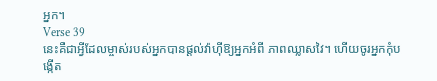អ្នក។
Verse 39
នេះគឺជាអ្វីដែលម្ចាស់របស់អ្នកបានផ្ដល់វ៉ាហ៊ីឱ្យអ្នកអំពី ភាពឈ្លាសវៃ។ ហើយចូរអ្នកកុំបង្កើត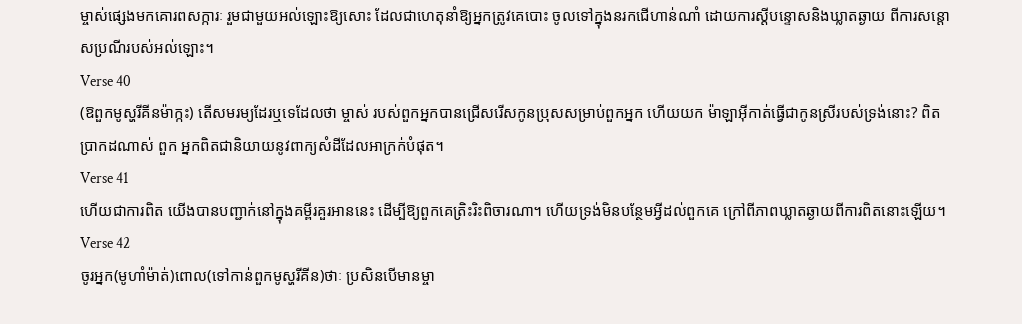ម្ចាស់ផេ្សងមកគោរពសក្ការៈ រួមជាមួយអល់ឡោះឱ្យសោះ ដែលជាហេតុនាំឱ្យអ្នកត្រូវគេបោះ ចូលទៅក្នុងនរកជើហាន់ណាំ ដោយការស្ដីបន្ទោសនិងឃ្លាតឆ្ងាយ ពីការសន្ដោសប្រណីរបស់អល់ឡោះ។
Verse 40
(ឱពួកមូស្ហរីគីនម៉ាក្កះ) តើសមរម្យដែរឬទេដែលថា ម្ចាស់ របស់ពួកអ្នកបានជ្រើសរើសកូនប្រុសសម្រាប់ពួកអ្នក ហើយយក ម៉ាឡាអ៊ីកាត់ធ្វើជាកូនស្រីរបស់ទ្រង់នោះ? ពិតប្រាកដណាស់ ពួក អ្នកពិតជានិយាយនូវពាក្យសំដីដែលអាក្រក់បំផុត។
Verse 41
ហើយជាការពិត យើងបានបញ្ជាក់នៅក្នុងគម្ពីរគួរអាននេះ ដើម្បីឱ្យពួកគេត្រិះរិះពិចារណា។ ហើយទ្រង់មិនបន្ថែមអ្វីដល់ពួកគេ ក្រៅពីភាពឃ្លាតឆ្ងាយពីការពិតនោះឡើយ។
Verse 42
ចូរអ្នក(មូហាំម៉ាត់)ពោល(ទៅកាន់ពួកមូស្ហរីគីន)ថាៈ ប្រសិនបើមានម្ចា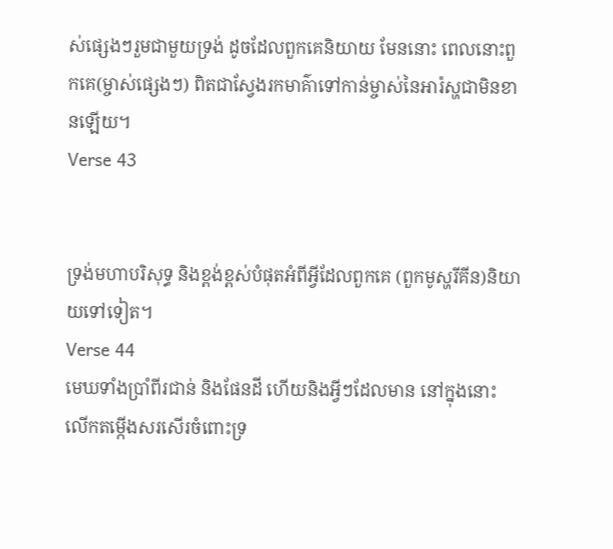ស់ផេ្សងៗរួមជាមួយទ្រង់ ដូចដែលពួកគេនិយាយ មែននោះ ពេលនោះពួកគេ(ម្ចាស់ផេ្សងៗ) ពិតជាស្វែងរកមាគ៌ាទៅកាន់ម្ចាស់នៃអារ៉ស្ហជាមិនខានឡើយ។
Verse 43


ទ្រង់មហាបរិសុទ្ធ និងខ្ពង់ខ្ពស់បំផុតអំពីអ្វីដែលពួកគេ (ពួកមូស្ហរីគីន)និយាយទៅទៀត។
Verse 44
មេឃទាំងប្រាំពីរជាន់ និងផែនដី ហើយនិងអ្វីៗដែលមាន នៅក្នុងនោះ លើកតម្កើងសរសើរចំពោះទ្រ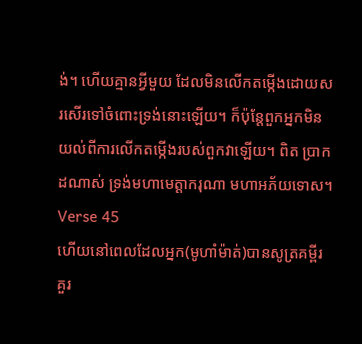ង់។ ហើយគ្មានអ្វីមួយ ដែលមិនលើកតម្កើងដោយសរសើរទៅចំពោះទ្រង់នោះឡើយ។ ក៏ប៉ុន្ដែពួកអ្នកមិនយល់ពីការលើកតម្កើងរបស់ពួកវាឡើយ។ ពិត ប្រាកដណាស់ ទ្រង់មហាមេត្ដាករុណា មហាអភ័យទោស។
Verse 45
ហើយនៅពេលដែលអ្នក(មូហាំម៉ាត់)បានសូត្រគម្ពីរ គួរ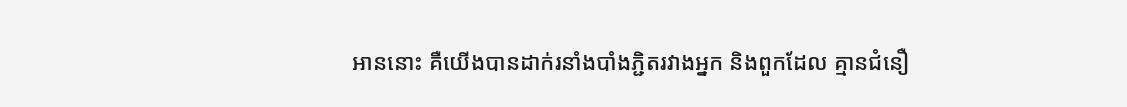អាននោះ គឺយើងបានដាក់រនាំងបាំងភ្ជិតរវាងអ្នក និងពួកដែល គ្មានជំនឿ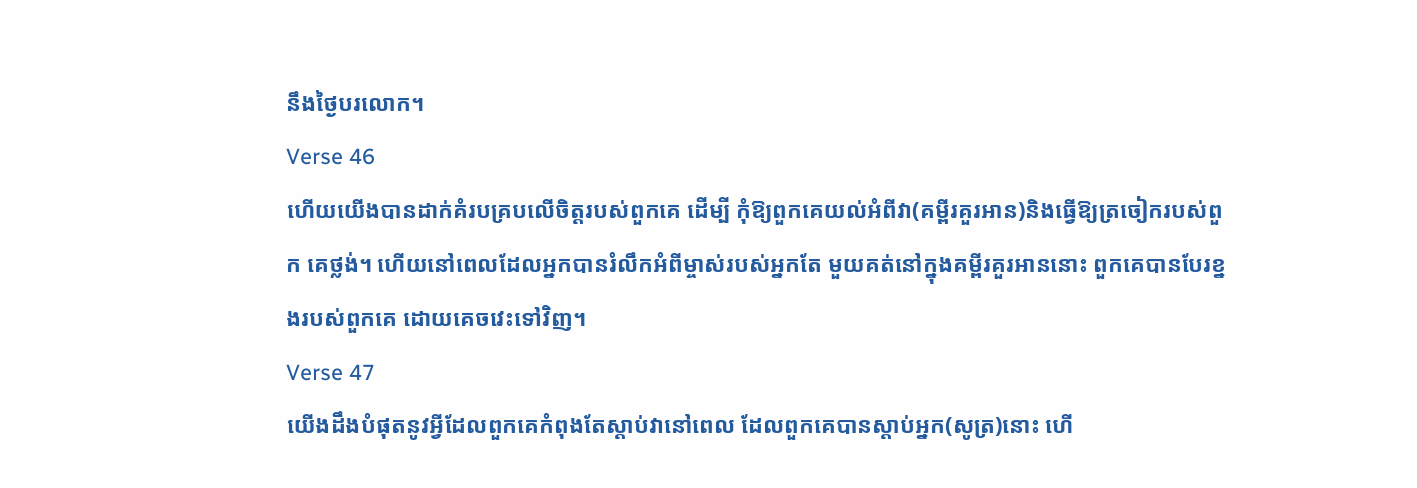នឹងថ្ងៃបរលោក។
Verse 46
ហើយយើងបានដាក់គំរបគ្របលើចិត្ដរបស់ពួកគេ ដើម្បី កុំឱ្យពួកគេយល់អំពីវា(គម្ពីរគួរអាន)និងធ្វើឱ្យត្រចៀករបស់ពួក គេថ្លង់។ ហើយនៅពេលដែលអ្នកបានរំលឹកអំពីម្ចាស់របស់អ្នកតែ មួយគត់នៅក្នុងគម្ពីរគួរអាននោះ ពួកគេបានបែរខ្នងរបស់ពួកគេ ដោយគេចវេះទៅវិញ។
Verse 47
យើងដឹងបំផុតនូវអ្វីដែលពួកគេកំពុងតែស្ដាប់វានៅពេល ដែលពួកគេបានស្ដាប់អ្នក(សូត្រ)នោះ ហើ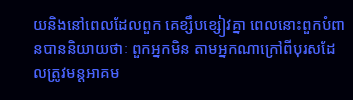យនិងនៅពេលដែលពួក គេខ្សឹបខ្សៀវគ្នា ពេលនោះពួកបំពានបាននិយាយថាៈ ពួកអ្នកមិន តាមអ្នកណាក្រៅពីបុរសដែលត្រូវមន្ដអាគម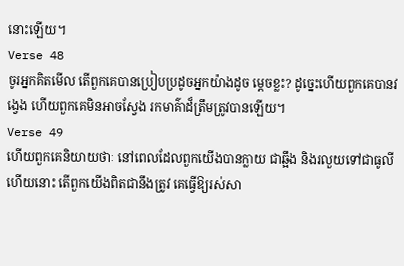នោះឡើយ។
Verse 48
ចូរអ្នកគិតមើល តើពួកគេបានប្រៀបប្រដូចអ្នកយ៉ាងដូច មេ្ដចខ្លះ? ដូចេ្នះហើយពួកគេបានវងេ្វង ហើយពួកគេមិនអាចស្វែង រកមាគ៌ាដ៏ត្រឹមត្រូវបានឡើយ។
Verse 49
ហើយពួកគេនិយាយថាៈ នៅពេលដែលពួកយើងបានក្លាយ ជាឆ្អឹង និងរលួយទៅជាធូលីហើយនោះ តើពួកយើងពិតជានឹងត្រូវ គេធ្វើឱ្យរស់សា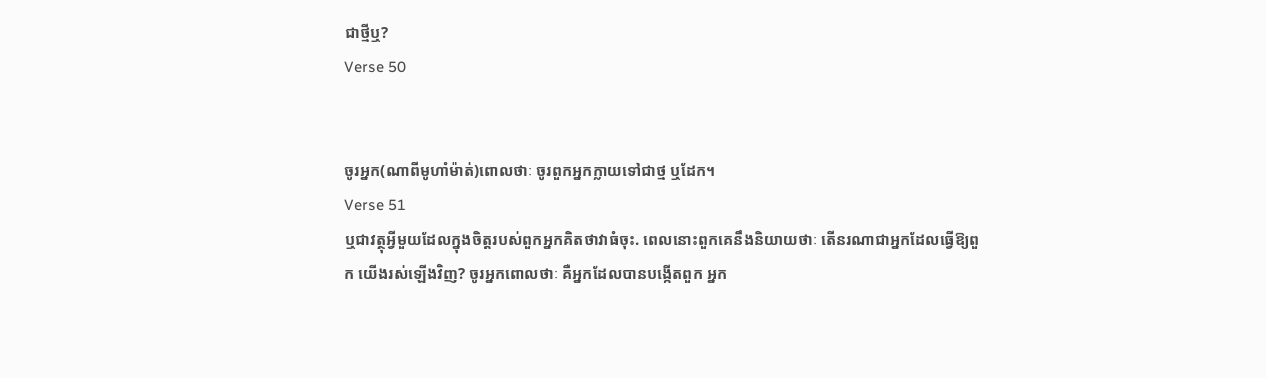ជាថ្មីឬ?
Verse 50


ចូរអ្នក(ណាពីមូហាំម៉ាត់)ពោលថាៈ ចូរពួកអ្នកក្លាយទៅជាថ្ម ឬដែក។
Verse 51
ឬជាវត្ថុអ្វីមួយដែលក្នុងចិត្ដរបស់ពួកអ្នកគិតថាវាធំចុះ. ពេលនោះពួកគេនឹងនិយាយថាៈ តើនរណាជាអ្នកដែលធ្វើឱ្យពួក យើងរស់ឡើងវិញ? ចូរអ្នកពោលថាៈ គឺអ្នកដែលបានបង្កើតពួក អ្នក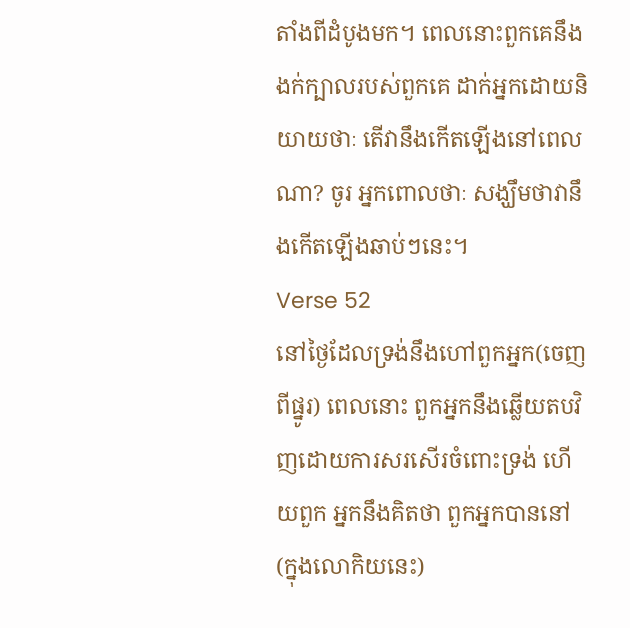តាំងពីដំបូងមក។ ពេលនោះពួកគេនឹងងក់ក្បាលរបស់ពួកគេ ដាក់អ្នកដោយនិយាយថាៈ តើវានឹងកើតឡើងនៅពេលណា? ចូរ អ្នកពោលថាៈ សង្ឃឹមថាវានឹងកើតឡើងឆាប់ៗនេះ។
Verse 52
នៅថ្ងៃដែលទ្រង់នឹងហៅពួកអ្នក(ចេញពីផ្នូរ) ពេលនោះ ពួកអ្នកនឹងឆ្លើយតបវិញដោយការសរសើរចំពោះទ្រង់ ហើយពួក អ្នកនឹងគិតថា ពួកអ្នកបាននៅ(ក្នុងលោកិយនេះ)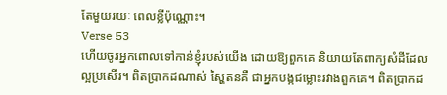តែមួយរយៈ ពេលខ្លីប៉ុណ្ណោះ។
Verse 53
ហើយចូរអ្នកពោលទៅកាន់ខ្ញុំរបស់យើង ដោយឱ្យពួកគេ និយាយតែពាក្យសំដីដែលល្អប្រសើរ។ ពិតប្រាកដណាស់ ស្ហៃតនគឺ ជាអ្នកបង្កជម្លោះរវាងពួកគេ។ ពិតប្រាកដ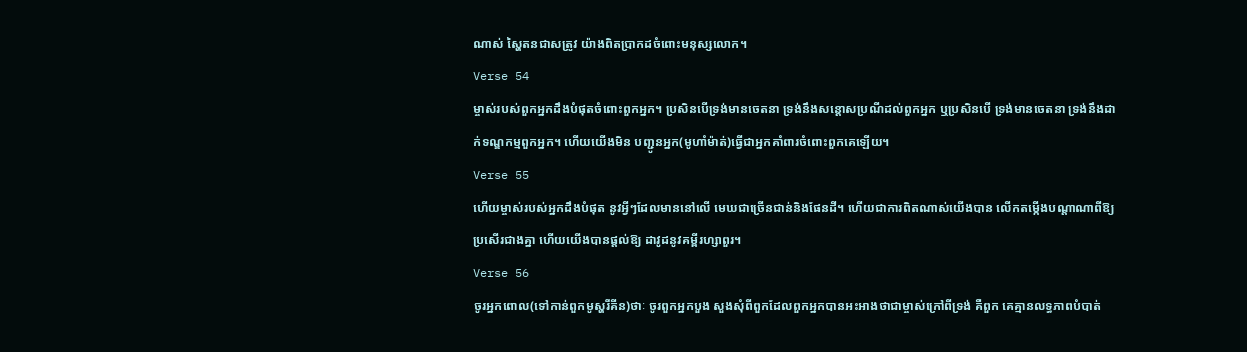ណាស់ ស្ហៃតនជាសត្រូវ យ៉ាងពិតប្រាកដចំពោះមនុស្សលោក។
Verse 54
ម្ចាស់របស់ពួកអ្នកដឹងបំផុតចំពោះពួកអ្នក។ ប្រសិនបើទ្រង់មានចេតនា ទ្រង់នឹងសន្ដោសប្រណីដល់ពួកអ្នក ឬប្រសិនបើ ទ្រង់មានចេតនា ទ្រង់នឹងដាក់ទណ្ឌកម្មពួកអ្នក។ ហើយយើងមិន បញ្ជូនអ្នក(មូហាំម៉ាត់)ធ្វើជាអ្នកគាំពារចំពោះពួកគេឡើយ។
Verse 55
ហើយម្ចាស់របស់អ្នកដឹងបំផុត នូវអ្វីៗដែលមាននៅលើ មេឃជាច្រើនជាន់និងផែនដី។ ហើយជាការពិតណាស់យើងបាន លើកតម្កើងបណ្ដាណាពីឱ្យប្រសើរជាងគ្នា ហើយយើងបានផ្ដល់ឱ្យ ដាវូដនូវគម្ពីរហ្សាពួរ។
Verse 56
ចូរអ្នកពោល(ទៅកាន់ពួកមូស្ហរីគីន)ថាៈ ចូរពួកអ្នកបួង សួងសុំពីពួកដែលពួកអ្នកបានអះអាងថាជាម្ចាស់ក្រៅពីទ្រង់ គឺពួក គេគ្មានលទ្ធភាពបំបាត់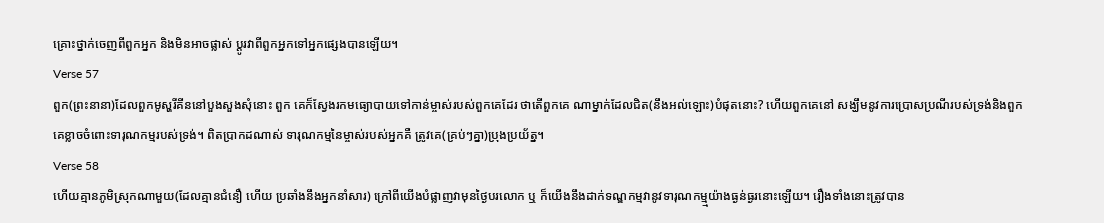គ្រោះថ្នាក់ចេញពីពួកអ្នក និងមិនអាចផ្លាស់ ប្ដូរវាពីពួកអ្នកទៅអ្នកផេ្សងបានឡើយ។
Verse 57
ពួក(ព្រះនានា)ដែលពួកមូស្ហរីគីននៅបួងសួងសុំនោះ ពួក គេក៏ស្វែងរកមធ្យោបាយទៅកាន់ម្ចាស់របស់ពួកគេដែរ ថាតើពួកគេ ណាម្នាក់ដែលជិត(នឹងអល់ឡោះ)បំផុតនោះ? ហើយពួកគេនៅ សង្ឃឹមនូវការប្រោសប្រណីរបស់ទ្រង់និងពួកគេខ្លាចចំពោះទារុណកម្មរបស់ទ្រង់។ ពិតប្រាកដណាស់ ទារុណកម្មនៃម្ចាស់របស់អ្នកគឺ ត្រូវគេ(គ្រប់ៗគ្នា)ប្រុងប្រយ័ត្ន។
Verse 58
ហើយគ្មានភូមិស្រុកណាមួយ(ដែលគ្មានជំនឿ ហើយ ប្រឆាំងនឹងអ្នកនាំសារ) ក្រៅពីយើងបំផ្លាញវាមុនថ្ងៃបរលោក ឬ ក៏យើងនឹងដាក់ទណ្ឌកម្មវានូវទារុណកម្ម្មយ៉ាងធ្ងន់ធ្ងរនោះឡើយ។ រឿងទាំងនោះត្រូវបាន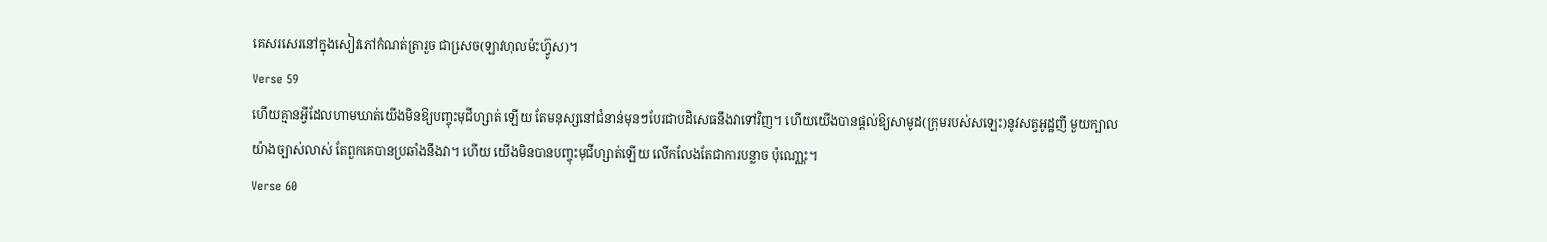គេសរសេរនៅក្នុងសៀវភៅកំណត់ត្រារួច ជាសេ្រច(ឡាវហុលម៉ះហ្វ៊ូស)។
Verse 59
ហើយគ្មានអ្វីដែលហាមឃាត់យើងមិនឱ្យបញ្ចុះមុជីហ្សាត់ ឡើយ តែមនុស្សនៅជំនាន់មុនៗបែរជាបដិសេធនឹងវាទៅវិញ។ ហើយយើងបានផ្ដល់ឱ្យសាមូដ(ក្រុមរបស់សឡេះ)នូវសត្វអូដ្ឋញី មួយក្បាលយ៉ាងច្បាស់លាស់ តែពួកគេបានប្រឆាំងនឹងវា។ ហើយ យើងមិនបានបញ្ចុះមុជីហ្សាត់ឡើយ លើកលែងតែជាការបន្លាច ប៉ុណោ្ណះ។
Verse 60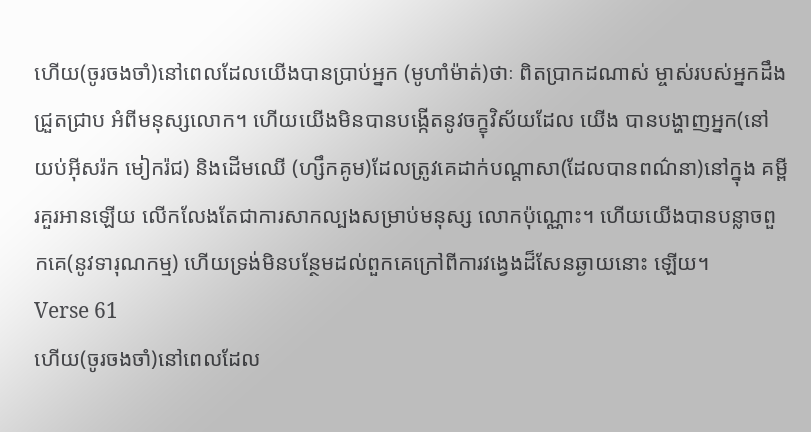ហើយ(ចូរចងចាំ)នៅពេលដែលយើងបានប្រាប់អ្នក (មូហាំម៉ាត់)ថាៈ ពិតប្រាកដណាស់ ម្ចាស់របស់អ្នកដឹងជ្រួតជ្រាប អំពីមនុស្សលោក។ ហើយយើងមិនបានបង្កើតនូវចក្ខុវិស័យដែល យើង បានបង្ហាញអ្នក(នៅយប់អ៊ីសរ៉ក មៀករ៉ជ) និងដើមឈើ (ហ្សឹកគូម)ដែលត្រូវគេដាក់បណ្ដាសា(ដែលបានពណ៌នា)នៅក្នុង គម្ពីរគួរអានឡើយ លើកលែងតែជាការសាកល្បងសម្រាប់មនុស្ស លោកប៉ុណ្ណោះ។ ហើយយើងបានបន្លាចពួកគេ(នូវទារុណកម្ម) ហើយទ្រង់មិនបន្ថែមដល់ពួកគេក្រៅពីការវងេ្វងដ៏សែនឆ្ងាយនោះ ឡើយ។
Verse 61
ហើយ(ចូរចងចាំ)នៅពេលដែល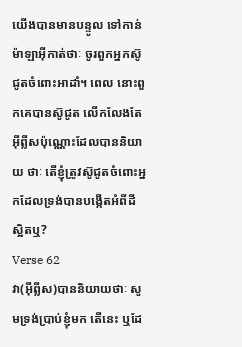យើងបានមានបន្ទូល ទៅកាន់ម៉ាឡាអ៊ីកាត់ថាៈ ចូរពួកអ្នកស៊ូជូតចំពោះអាដាំ។ ពេល នោះពួកគេបានស៊ូជូត លើកលែងតែអ៊ីព្លីសប៉ុណ្ណោះដែលបាននិយាយ ថាៈ តើខ្ញុំត្រូវស៊ូជូតចំពោះអ្នកដែលទ្រង់បានបង្កើតអំពីដីស្អិតឬ?
Verse 62
វា(អ៊ីព្លីស)បាននិយាយថាៈ សូមទ្រង់ប្រាប់ខ្ញុំមក តើនេះ ឬដែ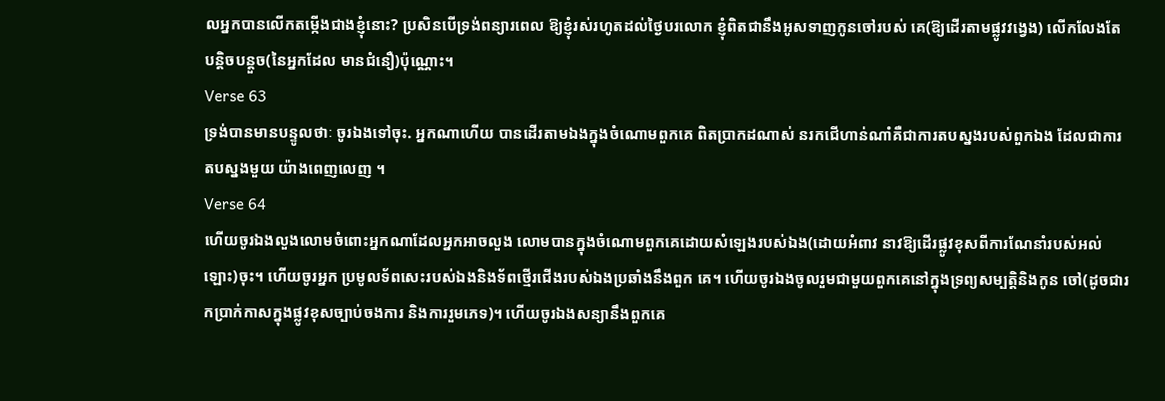លអ្នកបានលើកតម្កើងជាងខ្ញុំនោះ? ប្រសិនបើទ្រង់ពន្យារពេល ឱ្យខ្ញុំរស់រហូតដល់ថ្ងៃបរលោក ខ្ញុំពិតជានឹងអូសទាញកូនចៅរបស់ គេ(ឱ្យដើរតាមផ្លូវវងេ្វង) លើកលែងតែបន្ដិចបន្ដួច(នៃអ្នកដែល មានជំនឿ)ប៉ុណ្ណោះ។
Verse 63
ទ្រង់បានមានបន្ទូលថាៈ ចូរឯងទៅចុះ. អ្នកណាហើយ បានដើរតាមឯងក្នុងចំណោមពួកគេ ពិតប្រាកដណាស់ នរកជើហាន់ណាំគឺជាការតបស្នងរបស់ពួកឯង ដែលជាការតបស្នងមួយ យ៉ាងពេញលេញ ។
Verse 64
ហើយចូរឯងលួងលោមចំពោះអ្នកណាដែលអ្នកអាចលួង លោមបានក្នុងចំណោមពួកគេដោយសំឡេងរបស់ឯង(ដោយអំពាវ នាវឱ្យដើរផ្លូវខុសពីការណែនាំរបស់អល់ឡោះ)ចុះ។ ហើយចូរអ្នក ប្រមូលទ័ពសេះរបស់ឯងនិងទ័ពថើ្មរជើងរបស់ឯងប្រឆាំងនឹងពួក គេ។ ហើយចូរឯងចូលរួមជាមួយពួកគេនៅក្នុងទ្រព្យសម្បត្ដិនិងកូន ចៅ(ដូចជារកប្រាក់កាសក្នុងផ្លូវខុសច្បាប់ចងការ និងការរួមភេទ)។ ហើយចូរឯងសន្យានឹងពួកគេ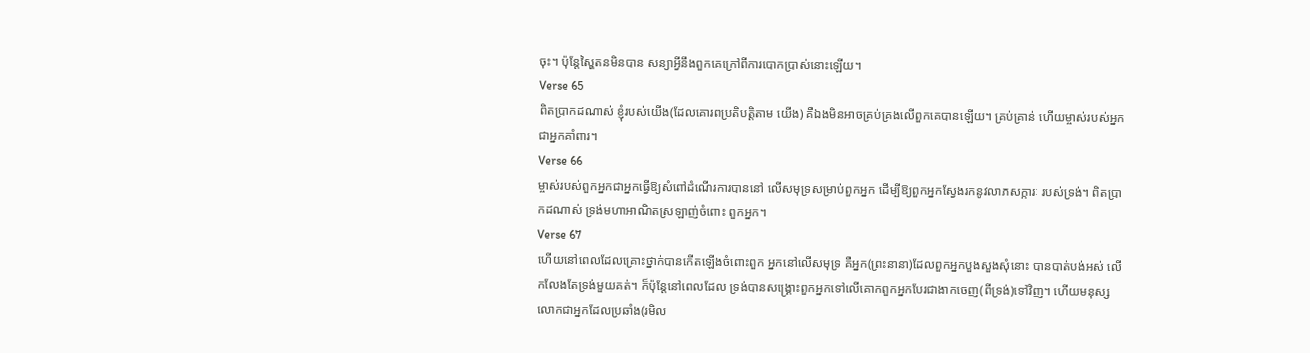ចុះ។ ប៉ុន្ដែស្ហៃតនមិនបាន សន្យាអ្វីនឹងពួកគេក្រៅពីការបោកប្រាស់នោះឡើយ។
Verse 65
ពិតប្រាកដណាស់ ខ្ញុំរបស់យើង(ដែលគោរពប្រតិបត្ដិតាម យើង) គឺឯងមិនអាចគ្រប់គ្រងលើពួកគេបានឡើយ។ គ្រប់គ្រាន់ ហើយម្ចាស់របស់អ្នកជាអ្នកគាំពារ។
Verse 66
ម្ចាស់របស់ពួកអ្នកជាអ្នកធ្វើឱ្យសំពៅដំណើរការបាននៅ លើសមុទ្រសម្រាប់ពួកអ្នក ដើម្បីឱ្យពួកអ្នកស្វែងរកនូវលាភសក្ការៈ របស់ទ្រង់។ ពិតប្រាកដណាស់ ទ្រង់មហាអាណិតស្រឡាញ់ចំពោះ ពួកអ្នក។
Verse 67
ហើយនៅពេលដែលគ្រោះថ្នាក់បានកើតឡើងចំពោះពួក អ្នកនៅលើសមុទ្រ គឺអ្នក(ព្រះនានា)ដែលពួកអ្នកបួងសួងសុំនោះ បានបាត់បង់អស់ លើកលែងតែទ្រង់មួយគត់។ ក៏ប៉ុន្ដែនៅពេលដែល ទ្រង់បានសង្គ្រោះពួកអ្នកទៅលើគោកពួកអ្នកបែរជាងាកចេញ(ពីទ្រង់)ទៅវិញ។ ហើយមនុស្សលោកជាអ្នកដែលប្រឆាំង(រមិល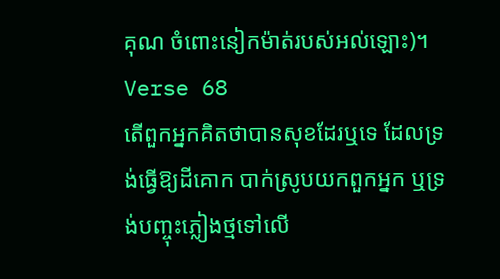គុណ ចំពោះនៀកម៉ាត់របស់អល់ឡោះ)។
Verse 68
តើពួកអ្នកគិតថាបានសុខដែរឬទេ ដែលទ្រង់ធ្វើឱ្យដីគោក បាក់ស្រូបយកពួកអ្នក ឬទ្រង់បញ្ចុះភ្លៀងថ្មទៅលើ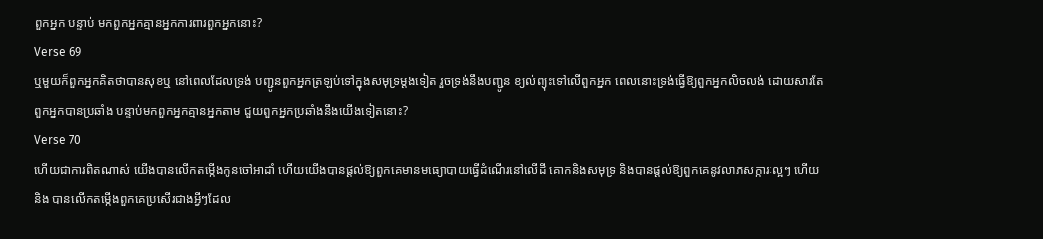ពួកអ្នក បន្ទាប់ មកពួកអ្នកគ្មានអ្នកការពារពួកអ្នកនោះ?
Verse 69
ឬមួយក៏ពួកអ្នកគិតថាបានសុខឬ នៅពេលដែលទ្រង់ បញ្ជូនពួកអ្នកត្រឡប់ទៅក្នុងសមុទ្រម្ដងទៀត រួចទ្រង់នឹងបញ្ជូន ខ្យល់ព្យុះទៅលើពួកអ្នក ពេលនោះទ្រង់ធ្វើឱ្យពួកអ្នកលិចលង់ ដោយសារតែពួកអ្នកបានប្រឆាំង បន្ទាប់មកពួកអ្នកគ្មានអ្នកតាម ជួយពួកអ្នកប្រឆាំងនឹងយើងទៀតនោះ?
Verse 70
ហើយជាការពិតណាស់ យើងបានលើកតម្កើងកូនចៅអាដាំ ហើយយើងបានផ្ដល់ឱ្យពួកគេមានមធ្យោបាយធ្វើដំណើរនៅលើដី គោកនិងសមុទ្រ និងបានផ្ដល់ឱ្យពួកគេនូវលាភសក្ការៈល្អៗ ហើយនិង បានលើកតម្កើងពួកគេប្រសើរជាងអ្វីៗដែល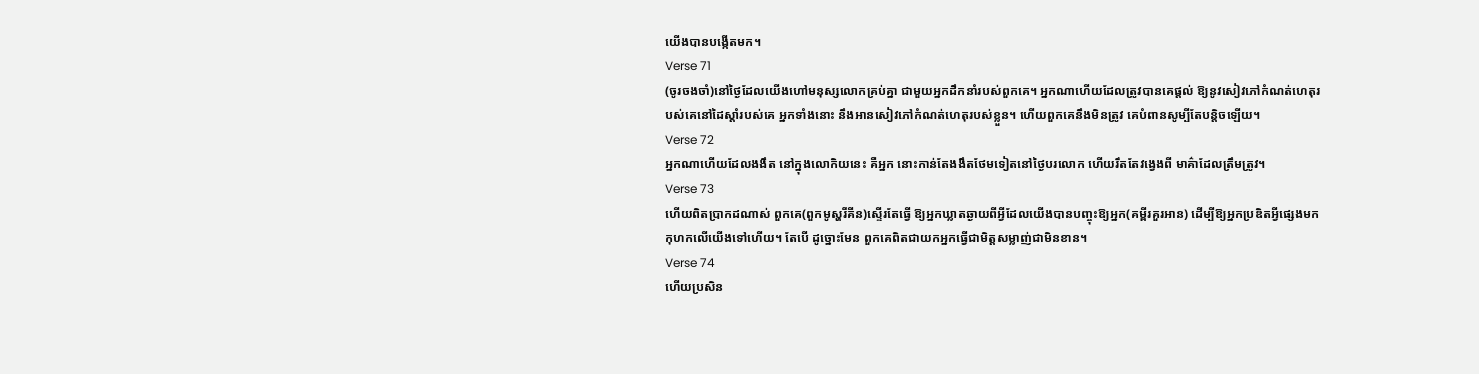យើងបានបង្កើតមក។
Verse 71
(ចូរចងចាំ)នៅថ្ងៃដែលយើងហៅមនុស្សលោកគ្រប់គ្នា ជាមួយអ្នកដឹកនាំរបស់ពួកគេ។ អ្នកណាហើយដែលត្រូវបានគេផ្ដល់ ឱ្យនូវសៀវភៅកំណត់ហេតុរបស់គេនៅដៃស្ដាំរបស់គេ អ្នកទាំងនោះ នឹងអានសៀវភៅកំណត់ហេតុរបស់ខ្លួន។ ហើយពួកគេនឹងមិនត្រូវ គេបំពានសូម្បីតែបន្តិចឡើយ។
Verse 72
អ្នកណាហើយដែលងងឹត នៅក្នុងលោកិយនេះ គឺអ្នក នោះកាន់តែងងឹតថែមទៀតនៅថ្ងៃបរលោក ហើយរឹតតែវងេ្វងពី មាគ៌ាដែលត្រឹមត្រូវ។
Verse 73
ហើយពិតប្រាកដណាស់ ពួកគេ(ពួកមូស្ហរីគីន)ស្ទើរតែធើ្វ ឱ្យអ្នកឃ្លាតឆ្ងាយពីអ្វីដែលយើងបានបញ្ចុះឱ្យអ្នក(គម្ពីរគួរអាន) ដើម្បីឱ្យអ្នកប្រឌិតអ្វីផេ្សងមកកុហកលើយើងទៅហើយ។ តែបើ ដូច្នោះមែន ពួកគេពិតជាយកអ្នកធ្វើជាមិត្ដសម្លាញ់ជាមិនខាន។
Verse 74
ហើយប្រសិន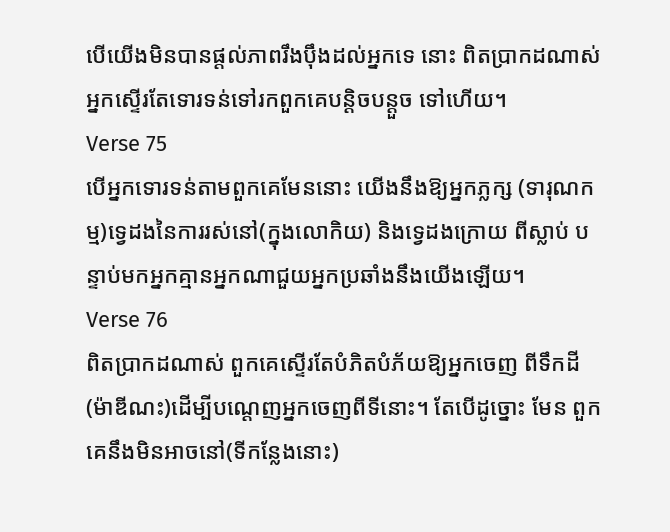បើយើងមិនបានផ្ដល់ភាពរឹងប៉ឹងដល់អ្នកទេ នោះ ពិតប្រាកដណាស់ អ្នកស្ទើរតែទោរទន់ទៅរកពួកគេបន្ដិចបន្ដួច ទៅហើយ។
Verse 75
បើអ្នកទោរទន់តាមពួកគេមែននោះ យើងនឹងឱ្យអ្នកភ្លក្ស (ទារុណកម្ម)ទេ្វដងនៃការរស់នៅ(ក្នុងលោកិយ) និងទេ្វដងក្រោយ ពីស្លាប់ បន្ទាប់មកអ្នកគ្មានអ្នកណាជួយអ្នកប្រឆាំងនឹងយើងឡើយ។
Verse 76
ពិតប្រាកដណាស់ ពួកគេស្ទើរតែបំភិតបំភ័យឱ្យអ្នកចេញ ពីទឹកដី(ម៉ាឌីណះ)ដើម្បីបណេ្ដញអ្នកចេញពីទីនោះ។ តែបើដូច្នោះ មែន ពួកគេនឹងមិនអាចនៅ(ទីកន្លែងនោះ)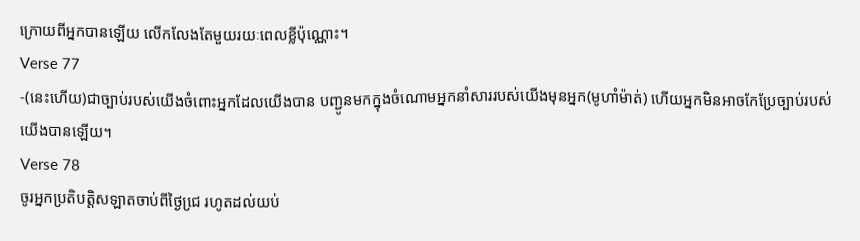ក្រោយពីអ្នកបានឡើយ លើកលែងតែមួយរយៈពេលខ្លីប៉ុណ្ណោះ។
Verse 77
-(នេះហើយ)ជាច្បាប់របស់យើងចំពោះអ្នកដែលយើងបាន បញ្ជូនមកក្នុងចំណោមអ្នកនាំសាររបស់យើងមុនអ្នក(មូហាំម៉ាត់) ហើយអ្នកមិនអាចកែប្រែច្បាប់របស់យើងបានឡើយ។
Verse 78
ចូរអ្នកប្រតិបត្ដិសឡាតចាប់ពីថ្ងៃជេ្រ រហូតដល់យប់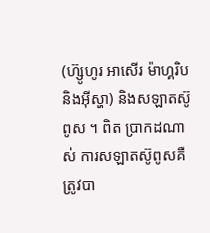(ហ៊្សូហូរ អាសើរ ម៉ាហ្គរិប និងអ៊ីស្ហា) និងសឡាតស៊ូពូស ។ ពិត ប្រាកដណាស់ ការសឡាតស៊ូពូសគឺត្រូវបា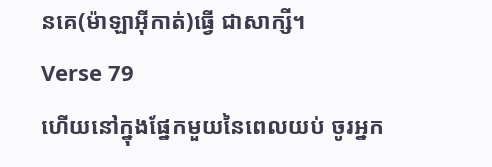នគេ(ម៉ាឡាអ៊ីកាត់)ធ្វើ ជាសាក្សី។
Verse 79
ហើយនៅក្នុងផ្នែកមួយនៃពេលយប់ ចូរអ្នក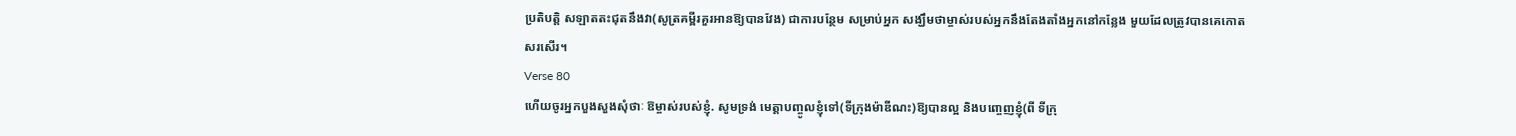ប្រតិបត្ដិ សឡាតតះជុតនឹងវា(សូត្រគម្ពីរគួរអានឱ្យបានវែង) ជាការបន្ថែម សម្រាប់អ្នក សង្ឃឹមថាម្ចាស់របស់អ្នកនឹងតែងតាំងអ្នកនៅកន្លែង មួយដែលត្រូវបានគេកោតសរសើរ។
Verse 80
ហើយចូរអ្នកបួងសួងសុំថាៈ ឱម្ចាស់របស់ខ្ញុំ. សូមទ្រង់ មេត្ដាបញ្ចូលខ្ញុំទៅ(ទីក្រុងម៉ាឌីណះ)ឱ្យបានល្អ និងបពោ្ចញខ្ញុំ(ពី ទីក្រុ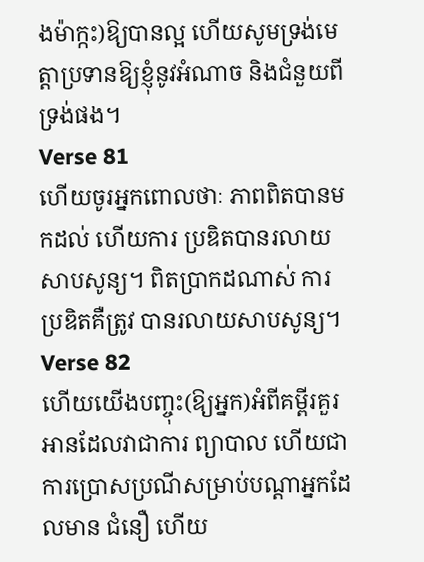ងម៉ាក្កះ)ឱ្យបានល្អ ហើយសូមទ្រង់មេត្ដាប្រទានឱ្យខ្ញុំនូវអំណាច និងជំនួយពីទ្រង់ផង។
Verse 81
ហើយចូរអ្នកពោលថាៈ ភាពពិតបានមកដល់ ហើយការ ប្រឌិតបានរលាយសាបសូន្យ។ ពិតប្រាកដណាស់ ការប្រឌិតគឺត្រូវ បានរលាយសាបសូន្យ។
Verse 82
ហើយយើងបញ្ចុះ(ឱ្យអ្នក)អំពីគម្ពីរគួរអានដែលវាជាការ ព្យាបាល ហើយជាការប្រោសប្រណីសម្រាប់បណ្ដាអ្នកដែលមាន ជំនឿ ហើយ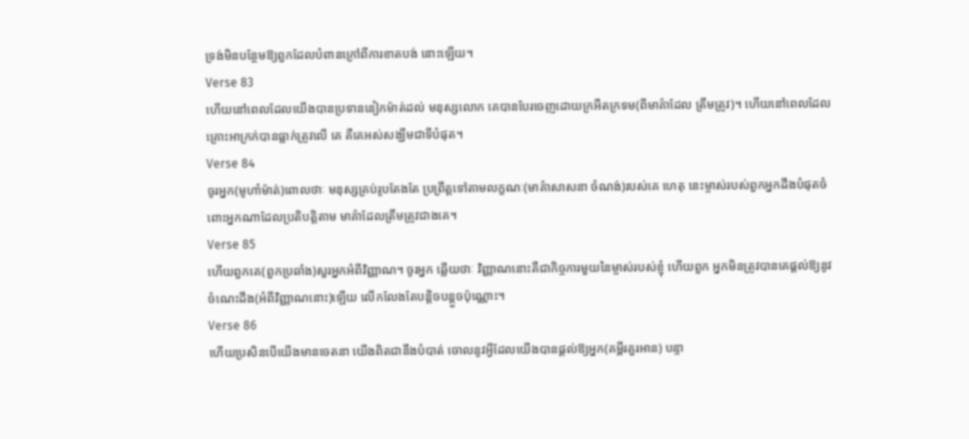ទ្រង់មិនបន្ថែមឱ្យពួកដែលបំពានក្រៅពីការខាតបង់ នោះឡើយ។
Verse 83
ហើយនៅពេលដែលយើងបានប្រទាននៀកម៉ាត់ដល់ មនុស្សលោក គេបានបែរចេញដោយក្រអឺតក្រទម(ពីមាគ៌ាដែល ត្រឹមត្រូវ)។ ហើយនៅពេលដែលគ្រោះអាក្រក់បានធ្លាក់ត្រូវលើ គេ គឺគេអស់សង្ឃឹមជាទីបំផុត។
Verse 84
ចូរអ្នក(មូហាំម៉ាត់)ពោលថាៈ មនុស្សគ្រប់រូបតែងតែ ប្រព្រឹត្ដទៅតាមលក្ខណៈ(មាគ៌ាសាសនា ចំណង់)របស់គេ ហេតុ នេះម្ចាស់របស់ពួកអ្នកដឹងបំផុតចំពោះអ្នកណាដែលប្រតិបត្ដិតាម មាគ៌ាដែលត្រឹមត្រូវជាងគេ។
Verse 85
ហើយពួកគេ(ពួកប្រឆាំង)សួរអ្នកអំពីវិញ្ញាណ។ ចូរអ្នក ឆ្លើយថាៈ វិញ្ញាណនោះគឺជាកិច្ចការមួយនៃម្ចាស់របស់ខ្ញុំ ហើយពួក អ្នកមិនត្រូវបានគេផ្ដល់ឱ្យនូវចំណេះដឹង(អំពីវិញ្ញាណនោះ)ឡើយ លើកលែងតែបន្ដិចបន្ដួចប៉ុណ្ណោះ។
Verse 86
ហើយប្រសិនបើយើងមានចេតនា យើងពិតជានឹងបំបាត់ ចោលនូវអ្វីដែលយើងបានផ្ដល់ឱ្យអ្នក(គម្ពីរគួរអាន) បន្ទា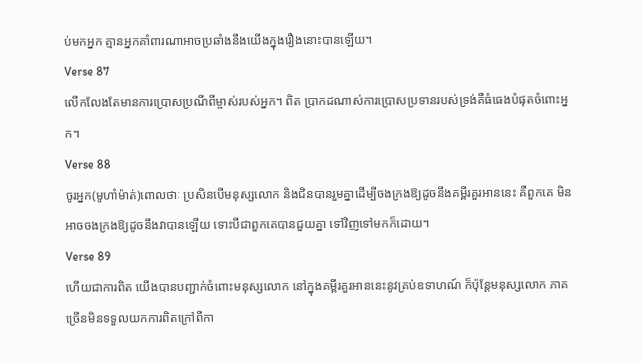ប់មកអ្នក គ្មានអ្នកគាំពារណាអាចប្រឆាំងនឹងយើងក្នុងរឿងនោះបានឡើយ។
Verse 87
លើកលែងតែមានការប្រោសប្រណីពីម្ចាស់របស់អ្នក។ ពិត ប្រាកដណាស់ការប្រោសប្រទានរបស់ទ្រង់គឺធំធេងបំផុតចំពោះអ្នក។
Verse 88
ចូរអ្នក(មូហាំម៉ាត់)ពោលថាៈ ប្រសិនបើមនុស្សលោក និងជិនបានរួមគ្នាដើម្បីចងក្រងឱ្យដូចនឹងគម្ពីរគួរអាននេះ គឺពួកគេ មិនអាចចងក្រងឱ្យដូចនឹងវាបានឡើយ ទោះបីជាពួកគេបានជួយគ្នា ទៅវិញទៅមកក៏ដោយ។
Verse 89
ហើយជាការពិត យើងបានបញ្ជាក់ចំពោះមនុស្សលោក នៅក្នុងគម្ពីរគួរអាននេះនូវគ្រប់ឧទាហណ៍ ក៏ប៉ុន្ដែមនុស្សលោក ភាគច្រើនមិនទទួលយកការពិតក្រៅពីកា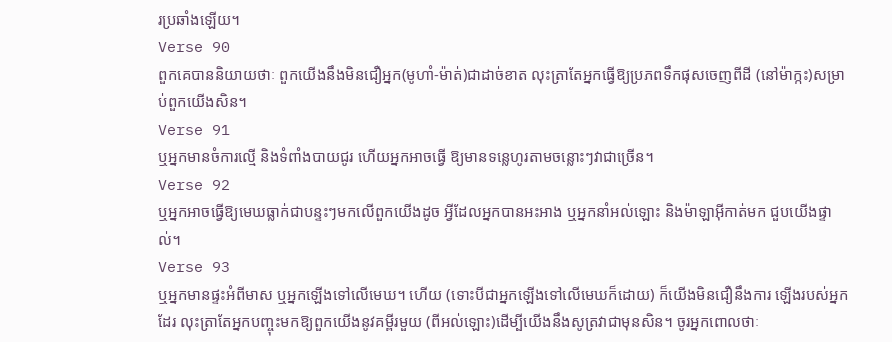រប្រឆាំងឡើយ។
Verse 90
ពួកគេបាននិយាយថាៈ ពួកយើងនឹងមិនជឿអ្នក(មូហាំ-ម៉ាត់)ជាដាច់ខាត លុះត្រាតែអ្នកធ្វើឱ្យប្រភពទឹកផុសចេញពីដី (នៅម៉ាក្កះ)សម្រាប់ពួកយើងសិន។
Verse 91
ឬអ្នកមានចំការល្មើ និងទំពាំងបាយជូរ ហើយអ្នកអាចធ្វើ ឱ្យមានទនេ្លហូរតាមចន្លោះៗវាជាច្រើន។
Verse 92
ឬអ្នកអាចធ្វើឱ្យមេឃធ្លាក់ជាបន្ទះៗមកលើពួកយើងដូច អ្វីដែលអ្នកបានអះអាង ឬអ្នកនាំអល់ឡោះ និងម៉ាឡាអ៊ីកាត់មក ជួបយើងផ្ទាល់។
Verse 93
ឬអ្នកមានផ្ទះអំពីមាស ឬអ្នកឡើងទៅលើមេឃ។ ហើយ (ទោះបីជាអ្នកឡើងទៅលើមេឃក៏ដោយ) ក៏យើងមិនជឿនឹងការ ឡើងរបស់អ្នកដែរ លុះត្រាតែអ្នកបញ្ចុះមកឱ្យពួកយើងនូវគម្ពីរមួយ (ពីអល់ឡោះ)ដើម្បីយើងនឹងសូត្រវាជាមុនសិន។ ចូរអ្នកពោលថាៈ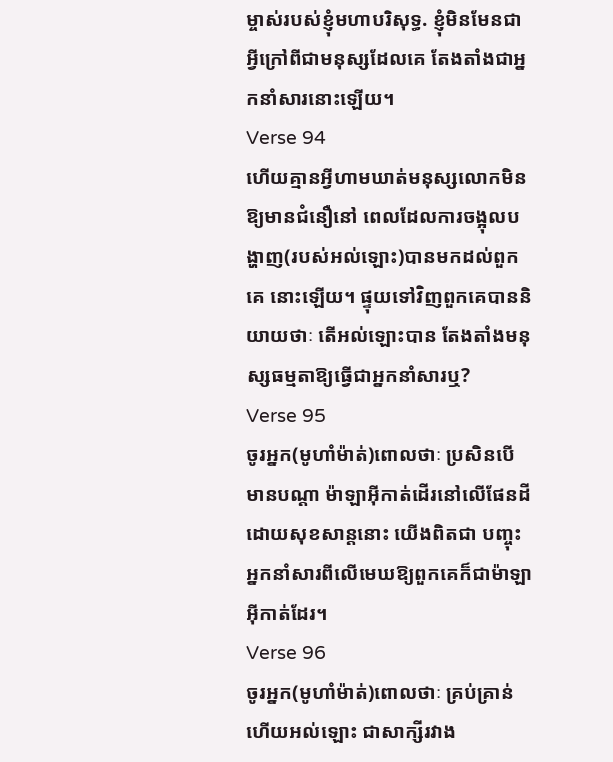ម្ចាស់របស់ខ្ញុំមហាបរិសុទ្ធ. ខ្ញុំមិនមែនជាអ្វីក្រៅពីជាមនុស្សដែលគេ តែងតាំងជាអ្នកនាំសារនោះឡើយ។
Verse 94
ហើយគ្មានអ្វីហាមឃាត់មនុស្សលោកមិនឱ្យមានជំនឿនៅ ពេលដែលការចង្អុលបង្ហាញ(របស់អល់ឡោះ)បានមកដល់ពួកគេ នោះឡើយ។ ផ្ទុយទៅវិញពួកគេបាននិយាយថាៈ តើអល់ឡោះបាន តែងតាំងមនុស្សធម្មតាឱ្យធ្វើជាអ្នកនាំសារឬ?
Verse 95
ចូរអ្នក(មូហាំម៉ាត់)ពោលថាៈ ប្រសិនបើមានបណ្ដា ម៉ាឡាអ៊ីកាត់ដើរនៅលើផែនដីដោយសុខសាន្ដនោះ យើងពិតជា បញ្ចុះអ្នកនាំសារពីលើមេឃឱ្យពួកគេក៏ជាម៉ាឡាអ៊ីកាត់ដែរ។
Verse 96
ចូរអ្នក(មូហាំម៉ាត់)ពោលថាៈ គ្រប់គ្រាន់ហើយអល់ឡោះ ជាសាក្សីរវាង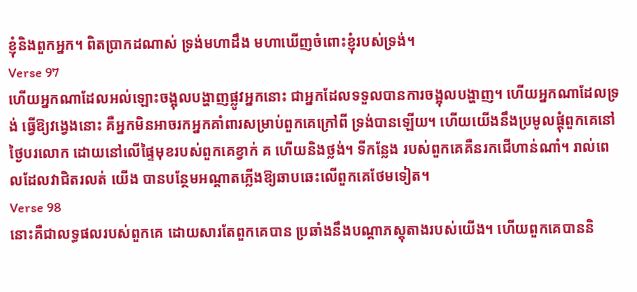ខ្ញុំនិងពួកអ្នក។ ពិតប្រាកដណាស់ ទ្រង់មហាដឹង មហាឃើញចំពោះខ្ញុំរបស់ទ្រង់។
Verse 97
ហើយអ្នកណាដែលអល់ឡោះចង្អុលបង្ហាញផ្លូវអ្នកនោះ ជាអ្នកដែលទទួលបានការចង្អុលបង្ហាញ។ ហើយអ្នកណាដែលទ្រង់ ធ្វើឱ្យវងេ្វងនោះ គឺអ្នកមិនអាចរកអ្នកគាំពារសម្រាប់ពួកគេក្រៅពី ទ្រង់បានឡើយ។ ហើយយើងនឹងប្រមូលផ្ដុំពួកគេនៅថ្ងៃបរលោក ដោយនៅលើផ្ទៃមុខរបស់ពួកគេខ្វាក់ គ ហើយនិងថ្លង់។ ទីកន្លែង របស់ពួកគេគឺនរកជើហាន់ណាំ។ រាល់ពេលដែលវាជិតរលត់ យើង បានបន្ថែមអណ្ដាតភ្លើងឱ្យឆាបឆេះលើពួកគេថែមទៀត។
Verse 98
នោះគឺជាលទ្ធផលរបស់ពួកគេ ដោយសារតែពួកគេបាន ប្រឆាំងនឹងបណ្ដាភស្ដុតាងរបស់យើង។ ហើយពួកគេបាននិ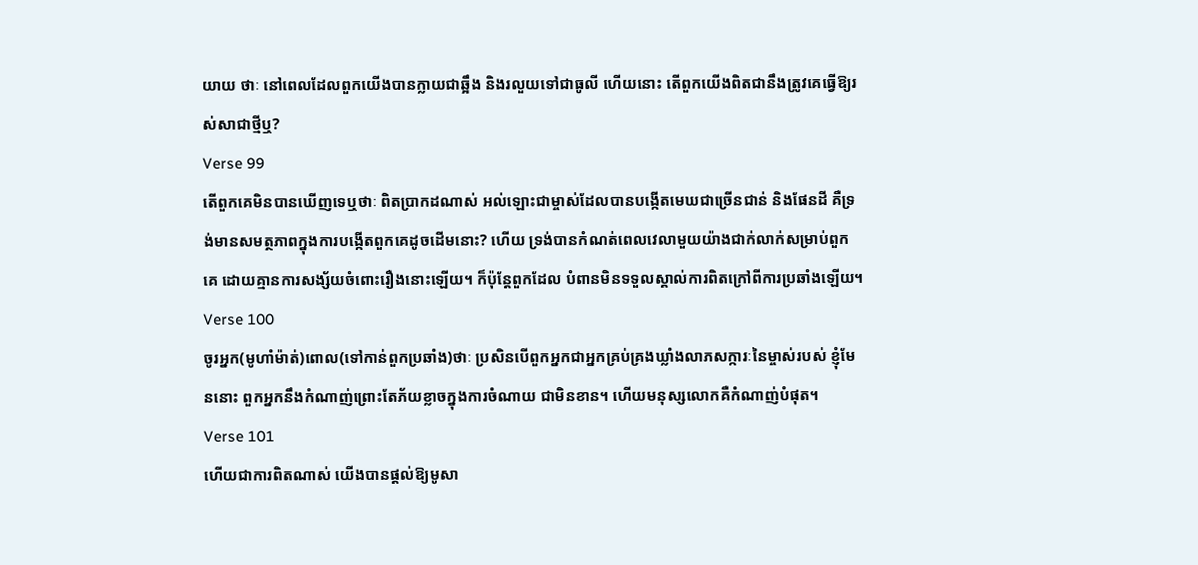យាយ ថាៈ នៅពេលដែលពួកយើងបានក្លាយជាឆ្អឹង និងរលួយទៅជាធូលី ហើយនោះ តើពួកយើងពិតជានឹងត្រូវគេធ្វើឱ្យរស់សាជាថ្មីឬ?
Verse 99
តើពួកគេមិនបានឃើញទេឬថាៈ ពិតប្រាកដណាស់ អល់ឡោះជាម្ចាស់ដែលបានបង្កើតមេឃជាច្រើនជាន់ និងផែនដី គឺទ្រង់មានសមត្ថភាពក្នុងការបង្កើតពួកគេដូចដើមនោះ? ហើយ ទ្រង់បានកំណត់ពេលវេលាមួយយ៉ាងជាក់លាក់សម្រាប់ពួកគេ ដោយគ្មានការសង្ស័យចំពោះរឿងនោះឡើយ។ ក៏ប៉ុន្ដែពួកដែល បំពានមិនទទួលស្គាល់ការពិតក្រៅពីការប្រឆាំងឡើយ។
Verse 100
ចូរអ្នក(មូហាំម៉ាត់)ពោល(ទៅកាន់ពួកប្រឆាំង)ថាៈ ប្រសិនបើពួកអ្នកជាអ្នកគ្រប់គ្រងឃ្លាំងលាភសក្ការៈនៃម្ចាស់របស់ ខ្ញុំមែននោះ ពួកអ្នកនឹងកំណាញ់ព្រោះតែភ័យខ្លាចក្នុងការចំណាយ ជាមិនខាន។ ហើយមនុស្សលោកគឺកំណាញ់បំផុត។
Verse 101
ហើយជាការពិតណាស់ យើងបានផ្ដល់ឱ្យមូសា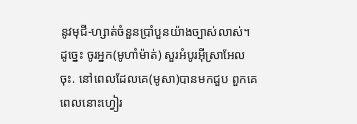នូវមុជី-ហ្សាត់ចំនួនប្រាំបួនយ៉ាងច្បាស់លាស់។ ដូចេ្នះ ចូរអ្នក(មូហាំម៉ាត់) សួរអំបូរអ៊ីស្រាអែលចុះ. នៅពេលដែលគេ(មូសា)បានមកជួប ពួកគេ ពេលនោះហ្វៀរ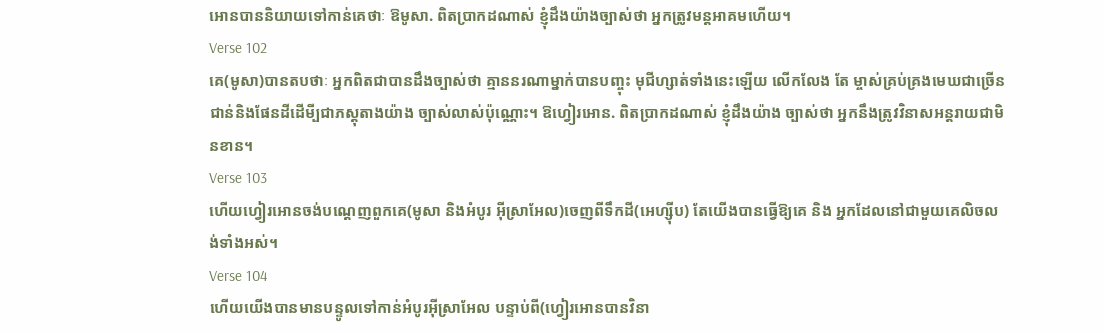អោនបាននិយាយទៅកាន់គេថាៈ ឱមូសា. ពិតប្រាកដណាស់ ខ្ញុំដឹងយ៉ាងច្បាស់ថា អ្នកត្រូវមន្ដអាគមហើយ។
Verse 102
គេ(មូសា)បានតបថាៈ អ្នកពិតជាបានដឹងច្បាស់ថា គ្មាននរណាម្នាក់បានបញ្ចុះ មុជីហ្សាត់ទាំងនេះឡើយ លើកលែង តែ ម្ចាស់គ្រប់គ្រងមេឃជាច្រើនជាន់និងផែនដីដើមី្បជាភស្ដុតាងយ៉ាង ច្បាស់លាស់ប៉ុណ្ណោះ។ ឱហ្វៀរអោន. ពិតប្រាកដណាស់ ខ្ញុំដឹងយ៉ាង ច្បាស់ថា អ្នកនឹងត្រូវវិនាសអន្ដរាយជាមិនខាន។
Verse 103
ហើយហ្វៀរអោនចង់បណេ្ដញពួកគេ(មូសា និងអំបូរ អ៊ីស្រាអែល)ចេញពីទឹកដី(អេហ្ស៊ីប) តែយើងបានធ្វើឱ្យគេ និង អ្នកដែលនៅជាមួយគេលិចលង់ទាំងអស់។
Verse 104
ហើយយើងបានមានបន្ទូលទៅកាន់អំបូរអ៊ីស្រាអែល បន្ទាប់ពី(ហ្វៀរអោនបានវិនា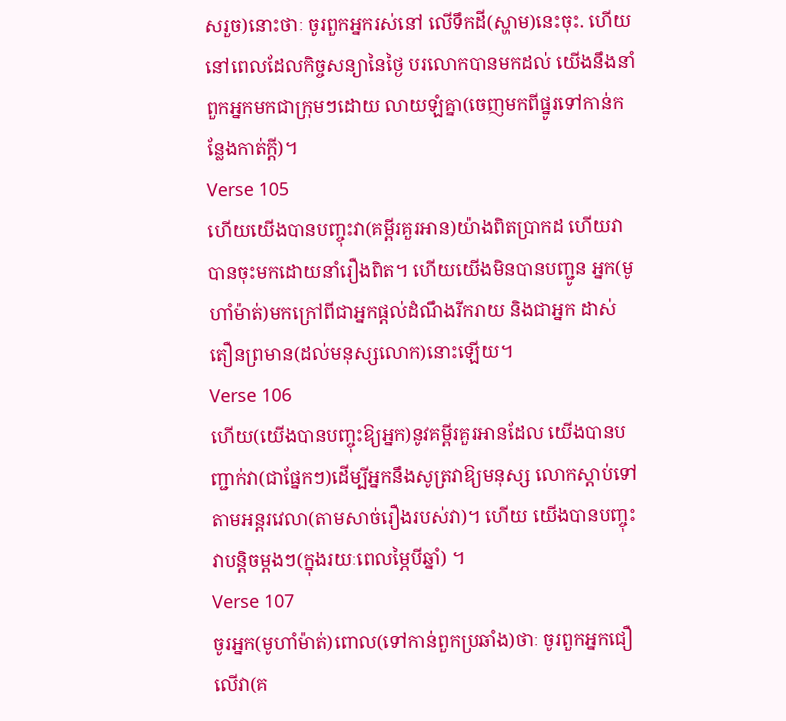សរួច)នោះថាៈ ចូរពួកអ្នករស់នៅ លើទឹកដី(ស្ហាម)នេះចុះ. ហើយនៅពេលដែលកិច្ចសន្យានៃថ្ងៃ បរលោកបានមកដល់ យើងនឹងនាំពួកអ្នកមកជាក្រុមៗដោយ លាយឡំគ្នា(ចេញមកពីផ្នូរទៅកាន់កន្លែងកាត់ក្ដី)។
Verse 105
ហើយយើងបានបញ្ចុះវា(គម្ពីរគួរអាន)យ៉ាងពិតប្រាកដ ហើយវាបានចុះមកដោយនាំរឿងពិត។ ហើយយើងមិនបានបញ្ជូន អ្នក(មូហាំម៉ាត់)មកក្រៅពីជាអ្នកផ្ដល់ដំណឹងរីករាយ និងជាអ្នក ដាស់តឿនព្រមាន(ដល់មនុស្សលោក)នោះឡើយ។
Verse 106
ហើយ(យើងបានបញ្ចុះឱ្យអ្នក)នូវគម្ពីរគួរអានដែល យើងបានបញ្ជាក់វា(ជាផ្នែកៗ)ដើម្បីអ្នកនឹងសូត្រវាឱ្យមនុស្ស លោកស្ដាប់ទៅតាមអន្ដរវេលា(តាមសាច់រឿងរបស់វា)។ ហើយ យើងបានបញ្ចុះវាបនិ្ដចម្ដងៗ(ក្នុងរយៈពេលម្ភៃបីឆ្នាំ) ។
Verse 107
ចូរអ្នក(មូហាំម៉ាត់)ពោល(ទៅកាន់ពួកប្រឆាំង)ថាៈ ចូរពួកអ្នកជឿលើវា(គ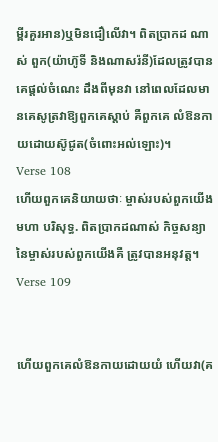ម្ពីរគួរអាន)ឬមិនជឿលើវា។ ពិតប្រាកដ ណាស់ ពួក(យ៉ាហ៊ូទី និងណាសរ៉នី)ដែលត្រូវបានគេផ្ដល់ចំណេះ ដឹងពីមុនវា នៅពេលដែលមានគេសូត្រវាឱ្យពួកគេស្ដាប់ គឺពួកគេ លំឱនកាយដោយស៊ូជូត(ចំពោះអល់ឡោះ)។
Verse 108
ហើយពួកគេនិយាយថាៈ ម្ចាស់របស់ពួកយើងមហា បរិសុទ្ធ. ពិតប្រាកដណាស់ កិច្ចសន្យានៃម្ចាស់របស់ពួកយើងគឺ ត្រូវបានអនុវត្ដ។
Verse 109


ហើយពួកគេលំឱនកាយដោយយំ ហើយវា(គ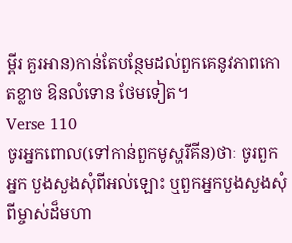ម្ពីរ គួរអាន)កាន់តែបន្ថែមដល់ពួកគេនូវភាពកោតខ្លាច ឱនលំទោន ថែមទៀត។
Verse 110
ចូរអ្នកពោល(ទៅកាន់ពួកមូស្ហរីគីន)ថាៈ ចូរពួកអ្នក បួងសួងសុំពីអល់ឡោះ ឬពួកអ្នកបួងសួងសុំពីម្ចាស់ដ៏មហា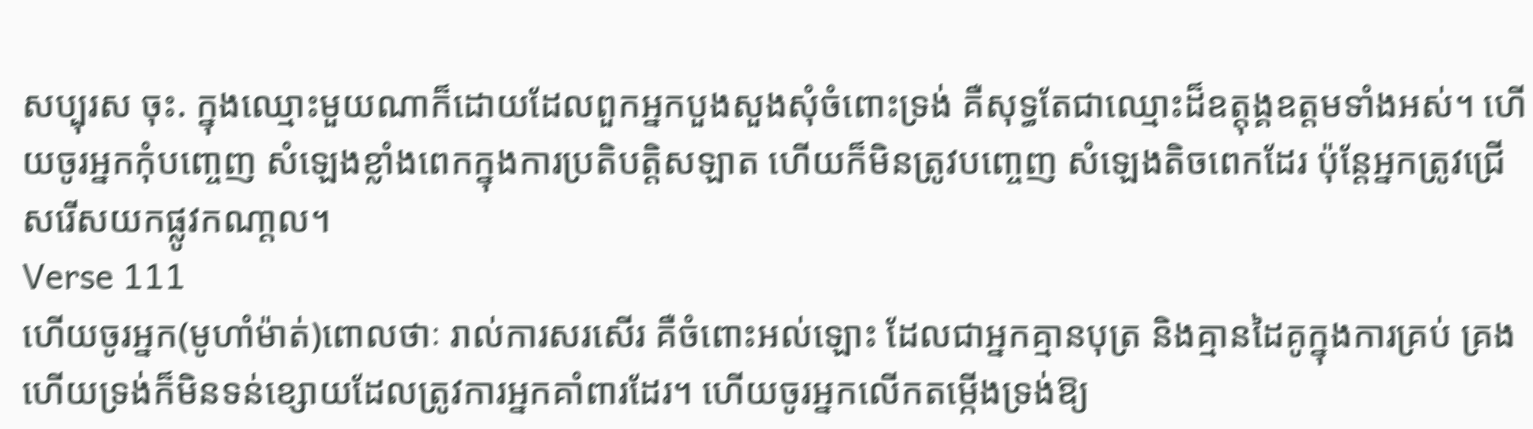សប្បុរស ចុះ. ក្នុងឈ្មោះមួយណាក៏ដោយដែលពួកអ្នកបួងសួងសុំចំពោះទ្រង់ គឺសុទ្ធតែជាឈ្មោះដ៏ឧត្ដុង្គឧត្ដមទាំងអស់។ ហើយចូរអ្នកកុំបពោ្ចញ សំឡេងខ្លាំងពេកក្នុងការប្រតិបត្ដិសឡាត ហើយក៏មិនត្រូវបពោ្ចញ សំឡេងតិចពេកដែរ ប៉ុន្ដែអ្នកត្រូវជ្រើសរើសយកផ្លូវកណា្ដល។
Verse 111
ហើយចូរអ្នក(មូហាំម៉ាត់)ពោលថាៈ រាល់ការសរសើរ គឺចំពោះអល់ឡោះ ដែលជាអ្នកគ្មានបុត្រ និងគ្មានដៃគូក្នុងការគ្រប់ គ្រង ហើយទ្រង់ក៏មិនទន់ខ្សោយដែលត្រូវការអ្នកគាំពារដែរ។ ហើយចូរអ្នកលើកតម្កើងទ្រង់ឱ្យ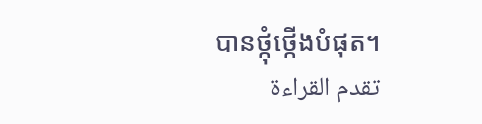បានថ្កុំថ្កើងបំផុត។
تقدم القراءة